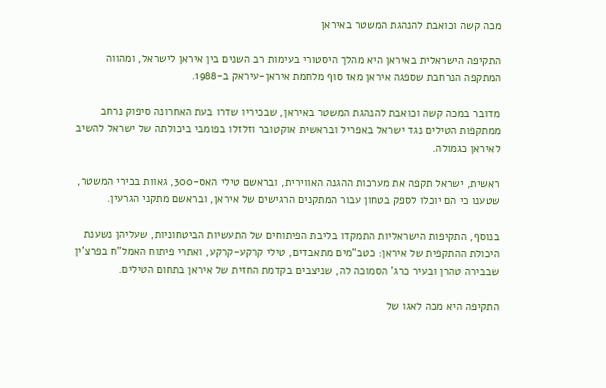מכה קשה וכואבת להנהגת המשטר באיראן

התקיפה הישראלית באיראן היא מהלך היסטורי בעימות רב השנים בין איראן לישראל, ומהווה המתקפה הנרחבת שספגה איראן מאז סוף מלחמת איראן-עיראק ב-1988.

מדובר במכה קשה וכואבת להנהגת המשטר באיראן, שבכיריו שדרו בעת האחרונה סיפוק נרחב ממתקפות הטילים נגד ישראל באפריל ובראשית אוקטובר וזלזלו בפומבי ביכולתה של ישראל להשיב לאיראן כגמולה.

ראשית, ישראל תקפה את מערכות ההגנה האווירית, ובראשם טילי האס-300, גאוות בכירי המשטר, שטענו כי הם יוכלו לספק בטחון עבור המתקנים הרגישים של איראן, ובראשם מתקני הגרעין.

בנוסף, התקיפות הישראליות התמקדו בליבת הפיתוחים של התעשיות הביטחוניות, שעליהן נשענת היכולת ההתקפית של איראן: כטב"מים מתאבדים, טילי קרקע-קרקע, ואתרי פיתוח האמל"ח בפרצ'ין שבבירה טהרן ובעיר כרג' הסמוכה לה, שניצבים בקדמת החזית של איראן בתחום הטילים.

התקיפה היא מכה לאגו של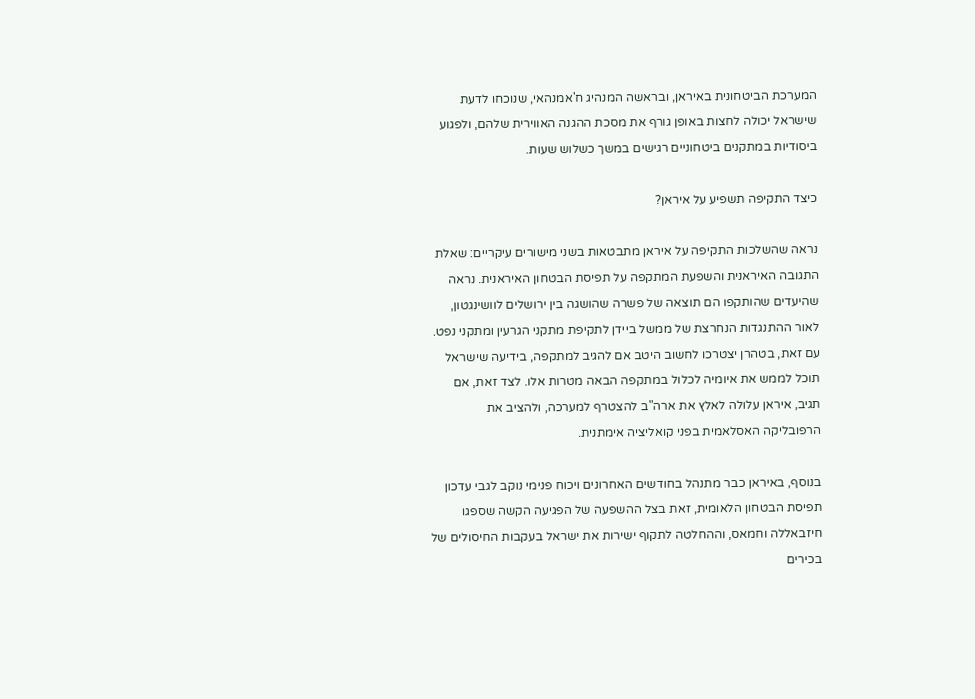המערכת הביטחונית באיראן, ובראשה המנהיג ח'אמנהאי, שנוכחו לדעת שישראל יכולה לחצות באופן גורף את מסכת ההגנה האווירית שלהם, ולפגוע ביסודיות במתקנים ביטחוניים רגישים במשך כשלוש שעות.

כיצד התקיפה תשפיע על איראן?

נראה שהשלכות התקיפה על איראן מתבטאות בשני מישורים עיקריים: שאלת התגובה האיראנית והשפעת המתקפה על תפיסת הבטחון האיראנית. נראה שהיעדים שהותקפו הם תוצאה של פשרה שהושגה בין ירושלים לוושינגטון, לאור ההתנגדות הנחרצת של ממשל ביידן לתקיפת מתקני הגרעין ומתקני נפט. עם זאת, בטהרן יצטרכו לחשוב היטב אם להגיב למתקפה, בידיעה שישראל תוכל לממש את איומיה לכלול במתקפה הבאה מטרות אלו. לצד זאת, אם תגיב, איראן עלולה לאלץ את ארה"ב להצטרף למערכה, ולהציב את הרפובליקה האסלאמית בפני קואליציה אימתנית.

בנוסף, באיראן כבר מתנהל בחודשים האחרונים ויכוח פנימי נוקב לגבי עדכון תפיסת הבטחון הלאומית, זאת בצל ההשפעה של הפגיעה הקשה שספגו חיזבאללה וחמאס, וההחלטה לתקוף ישירות את ישראל בעקבות החיסולים של בכירים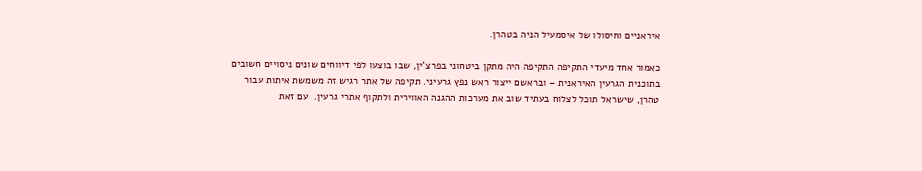איראניים וחיסולו של איסמעיל הניה בטהרן.

כאמור אחד מיעדי התקיפה התקיפה היה מתקן ביטחוני בפרצ'ין, שבו בוצעו לפי דיווחים שונים ניסויים חשובים בתוכנית הגרעין האיראנית – ובראשם ייצור ראש נפץ גרעיני. תקיפה של אתר רגיש זה משמשת איתות עבור טהרן, שישראל תוכל לצלוח בעתיד שוב את מערכות ההגנה האווירית ולתקוף אתרי גרעין.  עם זאת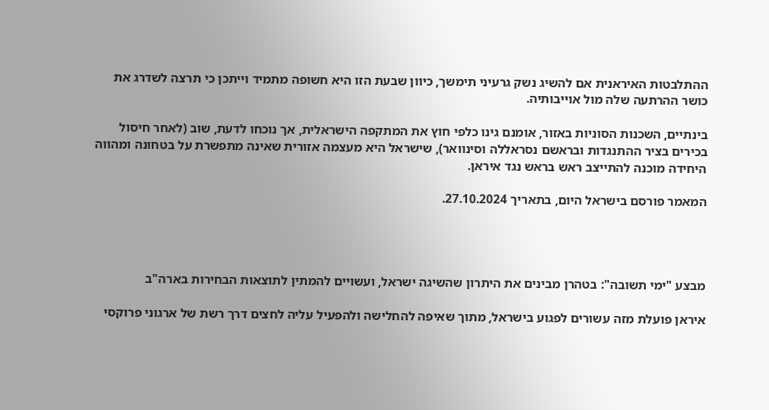ההתלבטות האיראנית אם להשיג נשק גרעיני תימשך, כיוון שבעת הזו היא חשופה מתמיד וייתכן כי תרצה לשדרג את כושר ההרתעה שלה מול אוייבותיה.

בינתיים, השכנות הסוניות באזור, אומנם גינו כלפי חוץ את המתקפה הישראלית, אך נוכחו לדעת, שוב (לאחר חיסול בכירים בציר ההתנגדות ובראשם נסראללה וסינוואר), שישראל היא מעצמה אזורית שאינה מתפשרת על בטחונה ומהווה היחידה מוכנה להתייצב ראש בראש נגד איראן.

המאמר פורסם בישראל היום, בתאריך 27.10.2024.




מבצע "ימי תשובה": בטהרן מבינים את היתרון שהשיגה ישראל, ועשויים להמתין לתוצאות הבחירות בארה"ב

איראן פועלת מזה עשורים לפגוע בישראל, מתוך שאיפה להחלישה ולהפעיל עליה לחצים דרך רשת של ארגוני פרוקסי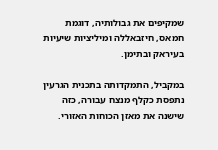שמקיפים את גבולותיה, דוגמת חמאס, חיזבאללה ומיליציות שיעיות בעיראק ובתימן.

במקביל, התמקדותה בתכנית הגרעין נתפסת כקלף מנצח עבורה, כזה שישנה את מאזן הכוחות האזורי.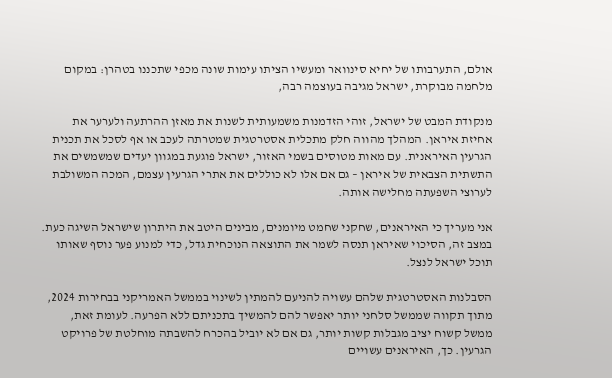אולם, התערבותו של יחיא סינוואר ומעשיו הציתו עימות שונה מכפי שתכננו בטהרן: במקום מלחמה מבוקרת, ישראל מגיבה בעוצמה רבה,

מנקודת המבט של ישראל, זוהי הזדמנות משמעותית לשנות את מאזן ההרתעה ולערער את אחיזת איראן. המהלך מהווה חלק מתכלית אסטרטגית שמטרתה לעכב או אף לסכל את תכנית הגרעין האיראנית. עם מאות מטוסים בשמי האזור, ישראל פוגעת במגוון יעדים שמשמשים את התשתית הצבאית של איראן – גם אם אלו לא כוללים את אתרי הגרעין עצמם, המכה המשולבת לערוצי השפעתה מחלישה אותה.

אני מעריך כי האיראנים, שחקני שחמט מיומנים, מבינים היטב את היתרון שישראל השיגה כעת. במצב זה, הסיכוי שאיראן תנסה לשמר את התוצאה הנוכחית גדל, כדי למנוע פער נוסף שאותו תוכל ישראל לנצל.

הסבלנות האסטרטגית שלהם עשויה להניעם להמתין לשינוי בממשל האמריקני בבחירות 2024, מתוך תקווה שממשל סלחני יותר יאפשר להם להמשיך בתכניתם ללא הפרעה. לעומת זאת, ממשל קשוח יציב מגבלות קשות יותר, גם אם לא יוביל בהכרח להשבתה מוחלטת של פרויקט הגרעין. כך, האיראנים עשויים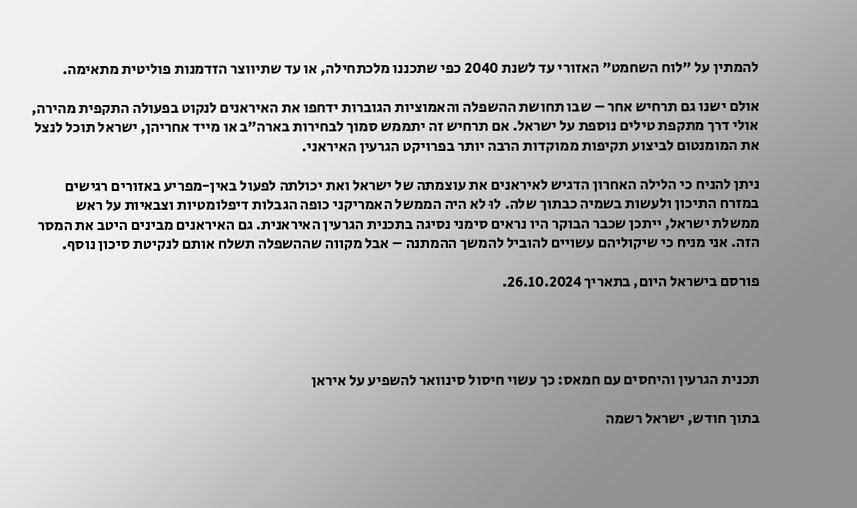להמתין על "לוח השחמט" האזורי עד לשנת 2040 כפי שתכננו מלכתחילה, או עד שתיווצר הזדמנות פוליטית מתאימה.

אולם ישנו גם תרחיש אחר – שבו תחושת ההשפלה והאמוציות הגוברות ידחפו את האיראנים לנקוט בפעולה התקפית מהירה, אולי דרך מתקפת טילים נוספת על ישראל. אם תרחיש זה יתממש סמוך לבחירות בארה"ב או מייד אחריהן, ישראל תוכל לנצל את המומנטום לביצוע תקיפות ממוקדות הרבה יותר בפרויקט הגרעין האיראני.

ניתן להניח כי הלילה האחרון הדגיש לאיראנים את עוצמתה של ישראל ואת יכולתה לפעול באין-מפריע באזורים רגישים במזרח התיכון ולעשות בשמיה כבתוך שלה. לוּ לא היה הממשל האמריקני כופה הגבלות דיפלומטיות וצבאיות על ראש ממשלת ישראל, ייתכן שכבר הבוקר היו נראים סימני נסיגה בתכנית הגרעין האיראנית. גם האיראנים מבינים היטב את המסר הזה. אני מניח כי שיקוליהם עשויים להוביל להמשך ההמתנה – אבל מקווה שההשפלה תשלח אותם לנקיטת סיכון נוסף.

פורסם בישראל היום, בתאריך 26.10.2024.




תכנית הגרעין והיחסים עם חמאס: כך עשוי חיסול סינוואר להשפיע על איראן

בתוך חודש, ישראל רשמה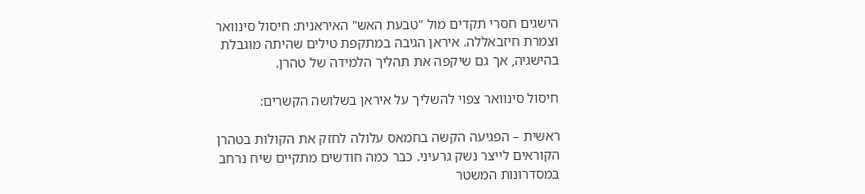הישגים חסרי תקדים מול "טבעת האש" האיראנית: חיסול סינוואר וצמרת חיזבאללה. איראן הגיבה במתקפת טילים שהיתה מוגבלת בהישגיה, אך גם שיקפה את תהליך הלמידה של טהרן.

חיסול סינוואר צפוי להשליך על איראן בשלושה הקשרים:

ראשית – הפגיעה הקשה בחמאס עלולה לחזק את הקולות בטהרן הקוראים לייצר נשק גרעיני. כבר כמה חודשים מתקיים שיח נרחב במסדרונות המשטר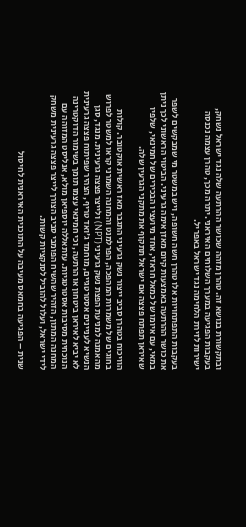ובתקשורת בנושא זה. טהרן מזהה שכושר ההרתעה שלה נגד ישראל נשחק, בעקבות הפגיעה במערך השלוחים האיראני. יתרה מכך, טהרן עצמה נכנסה ישירות לזירת הלחימה נגד ישראל באפריל.

בעקבות התפתחויות אלו טהרן חשה חשופה, ויש במשטר מי שמבקשים לשפר את כושר ההרתעה באמצעות קיום מאזן אימה גרעיני. הביטוי הראשוני לכך ניתן במאי, עם איומו של כמאל חראזי, אחד מיועציו הבכירים של חמינאי, שלפיו שאיראן תפתח פצצה אם ישראל תתקוף את מתקני הגרעין שלה.

הוויכוח בטהרן סביב ייצור נשק גרעיני התגבר מאז ראשית אוקטובר. קולות בחוגים של משמרות המהפכה, הפרלמנט והמחנה השמרני קראו למשטר לפרוש מהאמנה למניעת הפצת נשק גרעיני (NPT) ולייצר פצצה גרעינית. מנגד, סגן הנשיא לעניינים אסטרטגיים, מוחמד ג'ואד טריף, הצהיר שפיתוח פצצה גרעינית לא יביא לאיראן ביטחון או הרתעה, וכי חמינאי עצמו תומך בשימור הדוקטרינה הנוכחית מסיבות אסטרטגיות. עזתאללה יוספיאן מולא, אנליסט המזוהה עם המחנה המתון, הזהיר שהשיח הפומבי סביב הצורך לייצר פצצה גרעינית משחק לידי ישראל, ועלול להוביל לסנקציות קשות.

שנית – הפגיעה בחמאס מעיבה על התוכנית האיראנית לחיסול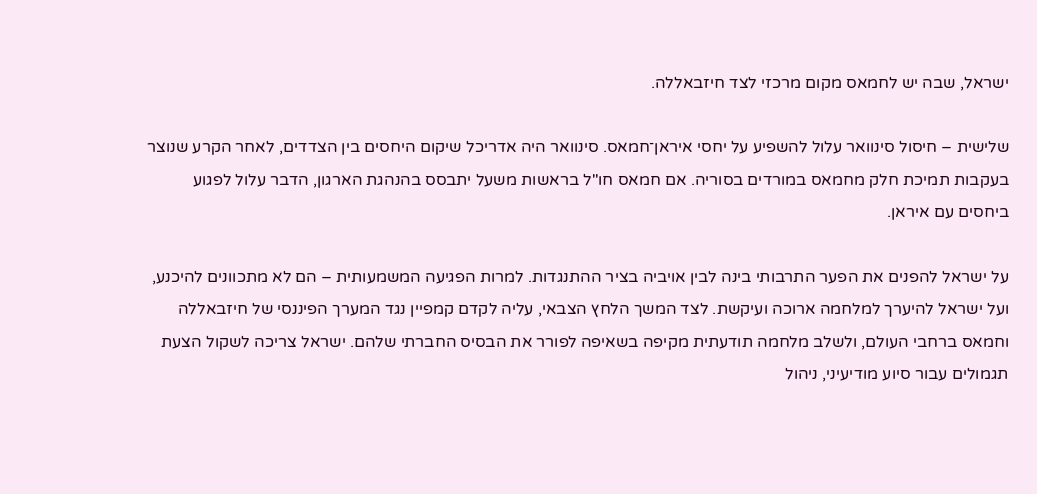ישראל, שבה יש לחמאס מקום מרכזי לצד חיזבאללה.

שלישית – חיסול סינוואר עלול להשפיע על יחסי איראן־חמאס. סינוואר היה אדריכל שיקום היחסים בין הצדדים, לאחר הקרע שנוצר בעקבות תמיכת חלק מחמאס במורדים בסוריה. אם חמאס חו"ל בראשות משעל יתבסס בהנהגת הארגון, הדבר עלול לפגוע ביחסים עם איראן.

על ישראל להפנים את הפער התרבותי בינה לבין אויביה בציר ההתנגדות. למרות הפגיעה המשמעותית – הם לא מתכוונים להיכנע, ועל ישראל להיערך למלחמה ארוכה ועיקשת. לצד המשך הלחץ הצבאי, עליה לקדם קמפיין נגד המערך הפיננסי של חיזבאללה וחמאס ברחבי העולם, ולשלב מלחמה תודעתית מקיפה בשאיפה לפורר את הבסיס החברתי שלהם. ישראל צריכה לשקול הצעת תגמולים עבור סיוע מודיעיני, ניהול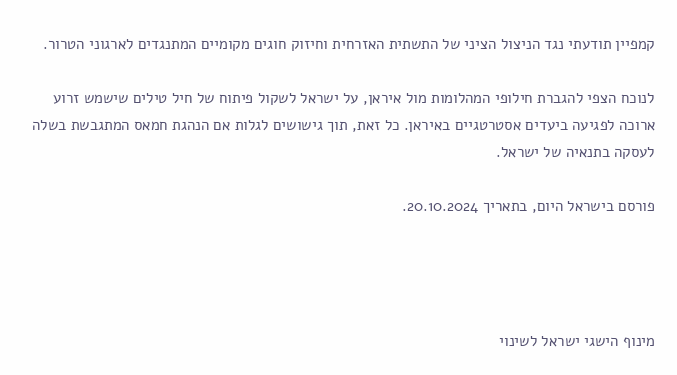קמפיין תודעתי נגד הניצול הציני של התשתית האזרחית וחיזוק חוגים מקומיים המתנגדים לארגוני הטרור.

לנוכח הצפי להגברת חילופי המהלומות מול איראן, על ישראל לשקול פיתוח של חיל טילים שישמש זרוע ארוכה לפגיעה ביעדים אסטרטגיים באיראן. כל זאת, תוך גישושים לגלות אם הנהגת חמאס המתגבשת בשלה לעסקה בתנאיה של ישראל.

פורסם בישראל היום, בתאריך 20.10.2024.




מינוף הישגי ישראל לשינוי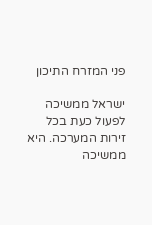פני המזרח התיכון

ישראל ממשיכה לפעול כעת בכל זירות המערכה. היא ממשיכה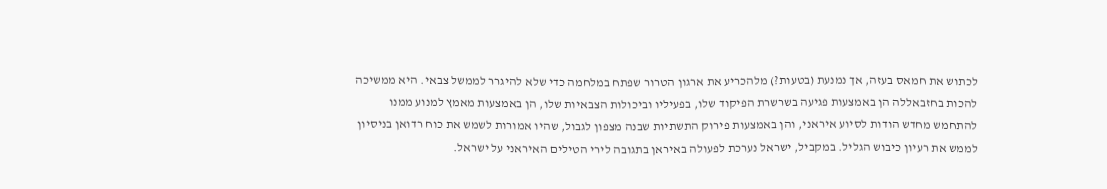לכתוש את חמאס בעזה, אך נמנעת (בטעות?) מלהכריע את ארגון הטרור שפתח במלחמה כדי שלא להיגרר לממשל צבאי. היא ממשיכה להכות בחזבאללה הן באמצעות פגיעה בשרשרת הפיקוד שלו, בפעיליו וביכולות הצבאיות שלו, הן באמצעות מאמץ למנוע ממנו להתחמש מחדש הודות לסיוע איראני, והן באמצעות פירוק התשתיות שבנה מצפון לגבול, שהיו אמורות לשמש את כוח רדואן בניסיון לממש את רעיון כיבוש הגליל. במקביל, ישראל נערכת לפעולה באיראן בתגובה לירי הטילים האיראני על ישראל.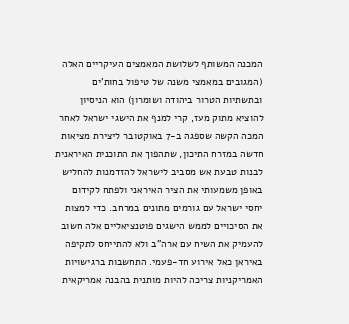המכנה המשותף לשלושת המאמצים העיקריים האלה (המגובים במאמצי משנה של טיפול בחות'ים ובתשתיות הטרור ביהודה ושומרון) הוא הניסיון להוציא מתוק מעז, קרי למנף את הישגי ישראל לאחר המכה הקשה שספגה ב-7 באוקטובר ליצירת מציאות חדשה במזרח התיכון, שתהפוך את התוכנית האיראנית לבנות טבעת אש מסביב לישראל להזדמנות להחליש באופן משמעותי את הציר האיראני ולפתח לקידום יחסי ישראל עם גורמים מתונים במרחב. כדי למצות את הסיכויים לממש הישגים פוטנציאליים אלה חשוב להעמיק את השיח עם ארה"ב ולא להתייחס לתקיפה באיראן כאל אירוע חד-פעמי. התחשבות ברגישויות האמריקניות צריכה להיות מותנית בהבנה אמריקאית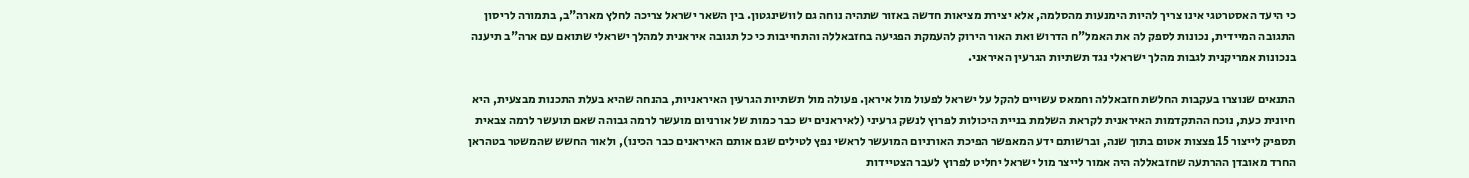כי היעד האסטרטגי אינו צריך להיות הימנעות מהסלמה, אלא יצירת מציאות חדשה באזור שתהיה נוחה גם לוושינגטון. בין השאר ישראל צריכה לחלץ מארה"ב, בתמורה לריסון התגובה המיידית, נכונות לספק לה את האמל"ח הדרוש ואת האור הירוק להעמקת הפגיעה בחזבאללה והתחייבות כי כל תגובה איראנית למהלך ישראלי שתואם עם ארה"ב תיענה בנכונות אמריקנית לגבות מהלך ישראלי נגד תשתיות הגרעין האיראני.

התנאים שנוצרו בעקבות החלשת חזבאללה וחמאס עשויים להקל על ישראל לפעול מול איראן. פעולה מול תשתיות הגרעין האיראניות, בהנחה שהיא בעלת התכנות מבצעית, היא חיונית כעת, נוכח ההתקדמות האיראנית לקראת השלמת בניית היכולות לפרוץ לנשק גרעיני (לאיראנים יש כבר כמות של אורניום מועשר לרמה גבוהה שאם תועשר לרמה צבאית תספיק לייצור 15 פצצות אטום בתוך שנה, וברשותם ידע המאפשר הפיכת האורניום המועשר לראשי נפץ לטילים שגם אותם האיראנים כבר הכינו), ולאור החשש שהמשטר בטהראן החרד מאובדן ההרתעה שחזבאללה היה אמור לייצר מול ישראל יחליט לפרוץ לעבר הצטיידות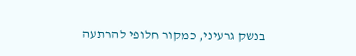בנשק גרעיני, כמקור חלופי להרתעה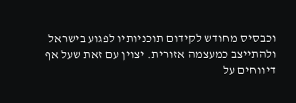וכבסיס מחודש לקידום תוכניותיו לפגוע בישראל ולהתייצב כמעצמה אזורית. יצוין עם זאת שעל אף דיווחים על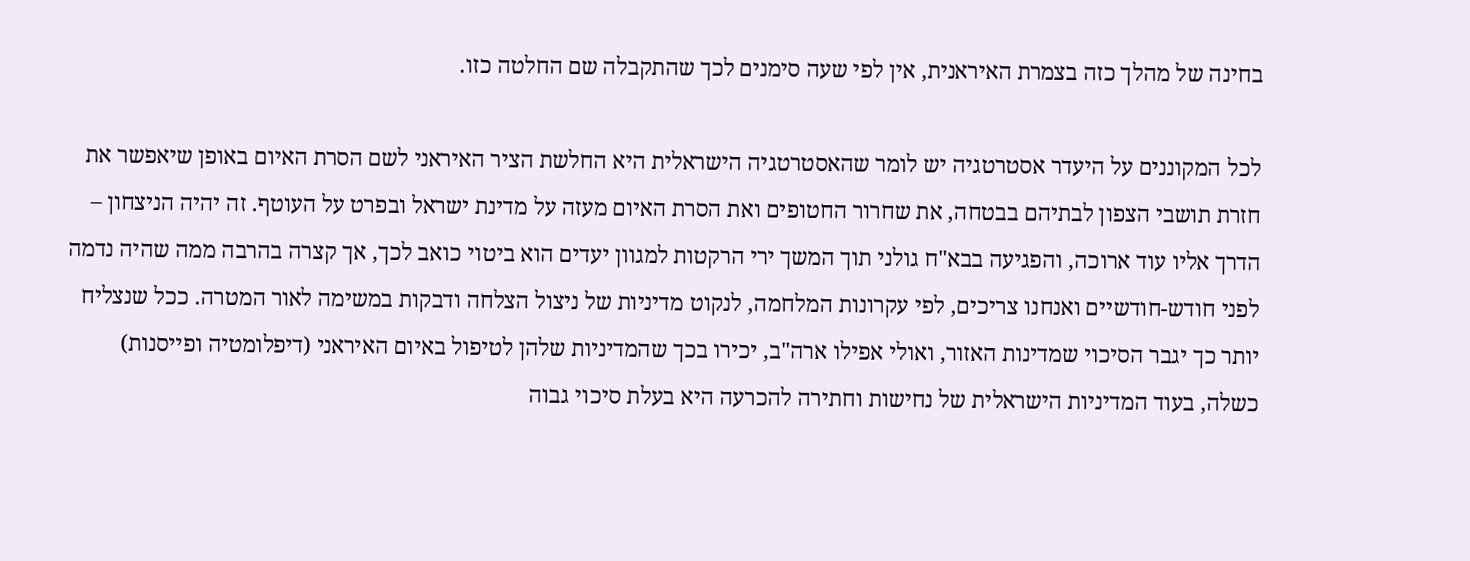בחינה של מהלך כזה בצמרת האיראנית, אין לפי שעה סימנים לכך שהתקבלה שם החלטה כזו.

לכל המקוננים על היעדר אסטרטגיה יש לומר שהאסטרטגיה הישראלית היא החלשת הציר האיראני לשם הסרת האיום באופן שיאפשר את חזרת תושבי הצפון לבתיהם בבטחה, את שחרור החטופים ואת הסרת האיום מעזה על מדינת ישראל ובפרט על העוטף. זה יהיה הניצחון – הדרך אליו עוד ארוכה, והפגיעה בבא"ח גולני תוך המשך ירי הרקטות למגוון יעדים הוא ביטוי כואב לכך, אך קצרה בהרבה ממה שהיה נדמה לפני חודש-חודשיים ואנחנו צריכים, לפי עקרונות המלחמה, לנקוט מדיניות של ניצול הצלחה ודבקות במשימה לאור המטרה. ככל שנצליח יותר כך יגבר הסיכוי שמדינות האזור, ואולי אפילו ארה"ב, יכירו בכך שהמדיניות שלהן לטיפול באיום האיראני (דיפלומטיה ופייסנות) כשלה, בעוד המדיניות הישראלית של נחישות וחתירה להכרעה היא בעלת סיכוי גבוה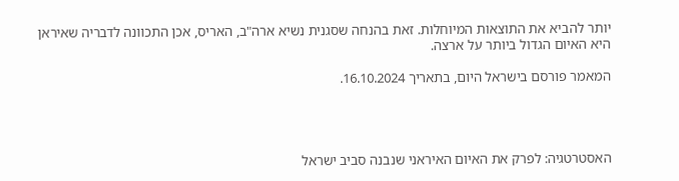יותר להביא את התוצאות המיוחלות. זאת בהנחה שסגנית נשיא ארה"ב, האריס, אכן התכוונה לדבריה שאיראן היא האיום הגדול ביותר על ארצה.

המאמר פורסם בישראל היום, בתאריך 16.10.2024.




האסטרטגיה: לפרק את האיום האיראני שנבנה סביב ישראל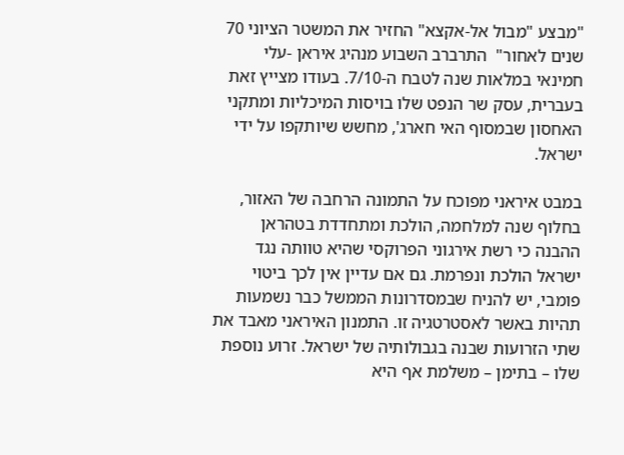"מבצע "מבול אל-אקצא" החזיר את המשטר הציוני 70 שנים לאחור"  התרברב השבוע מנהיג איראן -עלי חמינאי במלאות שנה לטבח ה-7/10. בעודו מצייץ זאת בעברית, עסק שר הנפט שלו בויסות המיכליות ומתקני האחסון שבמסוף האי חארג', מחשש שיותקפו על ידי ישראל.

במבט איראני מפוכח על התמונה הרחבה של האזור, בחלוף שנה למלחמה, הולכת ומתחדדת בטהראן ההבנה כי רשת אירגוני הפרוקסי שהיא טוותה נגד ישראל הולכת ונפרמת. גם אם עדיין אין לכך ביטוי פומבי, יש להניח שבמסדרונות הממשל כבר נשמעות תהיות באשר לאסטרטגיה זו. התמנון האיראני מאבד את שתי הזרועות שבנה בגבולותיה של ישראל. זרוע נוספת שלו – בתימן – משלמת אף היא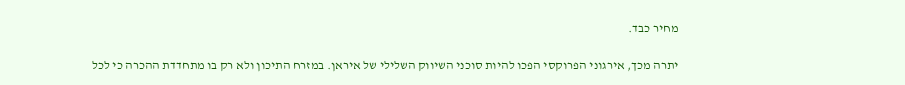מחיר כבד.

יתרה מכך, אירגוני הפרוקסי הפכו להיות סוכני השיווק השלילי של איראן. במזרח התיכון ולא רק בו מתחדדת ההכרה כי לכל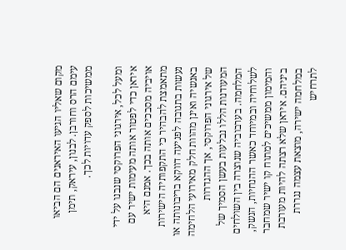מקום שאליו הגיעו האיראנים הם הביאו עימם הרס וחורבן. לבנון, עיראק, תימן ממשיכות לספק עדויות לכך.

ומעל לכל, אירגוני הפרוקסי שנבנו על ידי איראן כדי לפטור אותה מעימות ישיר עם אויביה מסבכים אותה בכך. אמנם היא מתאמצת להבהיר כי התקפותיה הישירות נעשות בתגובה לפגיעה דווקא בריבונותה או באנשיה ואינן מהוות חלק מאירועי הלחימה של אירגוני הפרוקסי, אך ההגדרות המעודנות הללו נבלעות בעשן הסמיך של המלחמה. בערבוביה שנוצרה בין השולחים לשלוחיה ובמיוחד כאשר ההנחיות, הנשק, והמימון ממשיכים למתוח קו ישיר שמחבר ביניהם. איראן שלא רצתה להיות מעורבת במלחמה ישירה, מוצאת עצמה נגררת לתרחיש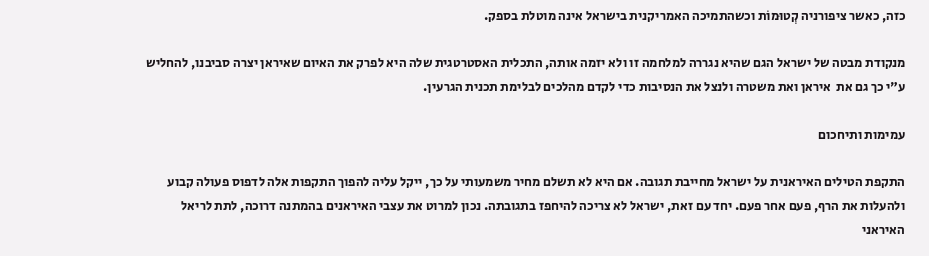כזה, כאשר ציפורניה קְטוּמוֹת וכשהתמיכה האמריקנית בישראל אינה מוטלת בספק.

מנקודת מבטה של ישראל הגם שהיא נגררה למלחמה זו ולא יזמה אותה, התכלית האסטרטגית שלה היא לפרק את האיום שאיראן יצרה סביבנו, להחליש ע"י כך גם את  איראן ואת משטרה ולנצל את הנסיבות כדי לקדם מהלכים לבלימת תכנית הגרעין.

עמימות ותיחכום

התקפת הטילים האיראנית על ישראל מחייבת תגובה. אם היא לא תשלם מחיר משמעותי על כך, ייקל עליה להפוך התקפות אלה לדפוס פעולה קבוע ולהעלות את הרף, פעם אחר פעם. יחד עם זאת, ישראל לא צריכה להיחפז בתגובתה. נכון למרוט את עצבי האיראנים בהמתנה דרוכה, לתת לריאל האיראני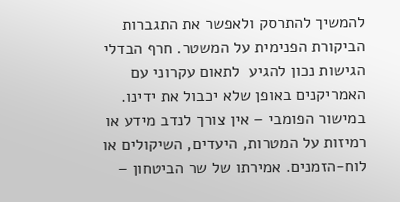להמשיך להתרסק ולאפשר את התגברות הביקורת הפנימית על המשטר. חרף הבדלי הגישות נכון להגיע  לתאום עקרוני עם האמריקנים באופן שלא יכבול את ידינו. במישור הפומבי – אין צורך לנדב מידע או רמיזות על המטרות, היעדים, השיקולים או לוח-הזמנים. אמירתו של שר הביטחון –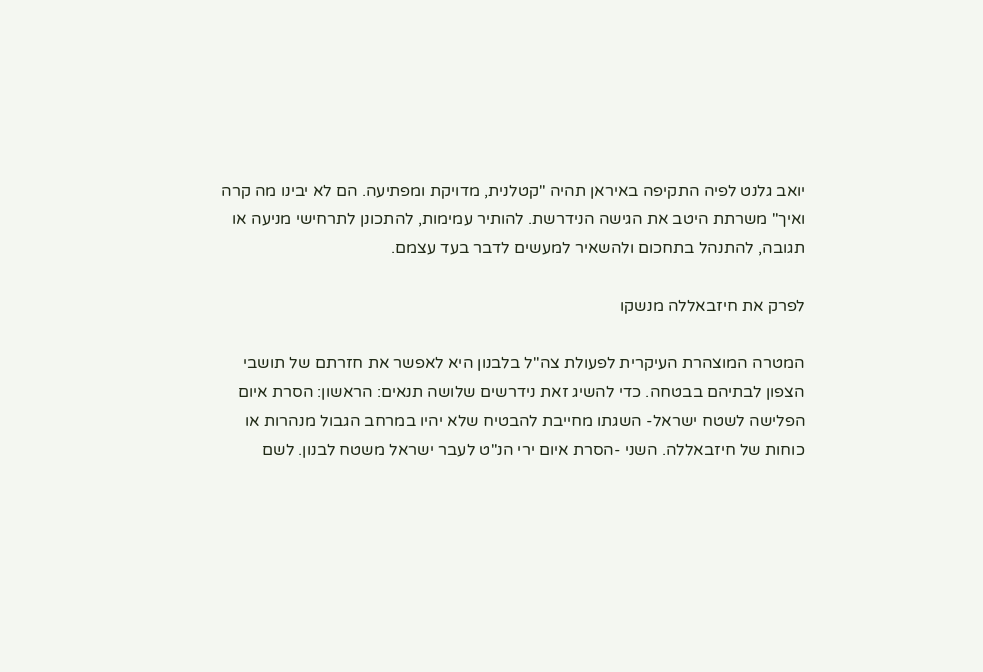יואב גלנט לפיה התקיפה באיראן תהיה "קטלנית, מדויקת ומפתיעה. הם לא יבינו מה קרה ואיך" משרתת היטב את הגישה הנידרשת. להותיר עמימות, להתכונן לתרחישי מניעה או תגובה, להתנהל בתחכום ולהשאיר למעשים לדבר בעד עצמם.

לפרק את חיזבאללה מנשקו

המטרה המוצהרת העיקרית לפעולת צה"ל בלבנון היא לאפשר את חזרתם של תושבי הצפון לבתיהם בבטחה. כדי להשיג זאת נידרשים שלושה תנאים: הראשון: הסרת איום הפלישה לשטח ישראל- השגתו מחייבת להבטיח שלא יהיו במרחב הגבול מנהרות או כוחות של חיזבאללה. השני -הסרת איום ירי הנ"ט לעבר ישראל משטח לבנון. לשם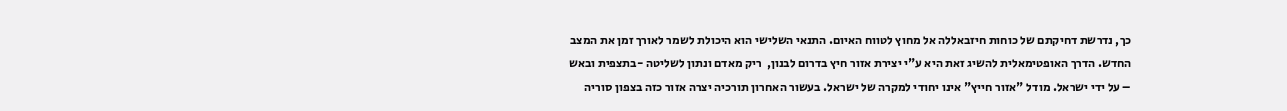כך, נדרשת דחיקתם של כוחות חיזבאללה אל מחוץ לטווח האיום. התנאי השלישי הוא היכולת לשמר לאורך זמן את המצב החדש. הדרך האופטימאלית להשיג זאת היא ע"י יצירת אזור חיץ בדרום לבנון,  ריק מאדם ונתון לשליטה -בתצפית ובאש – על ידי ישראל. מודל "אזור חייץ" אינו יחודי למקרה של ישראל. בעשור האחרון תורכיה יצרה אזור כזה בצפון סוריה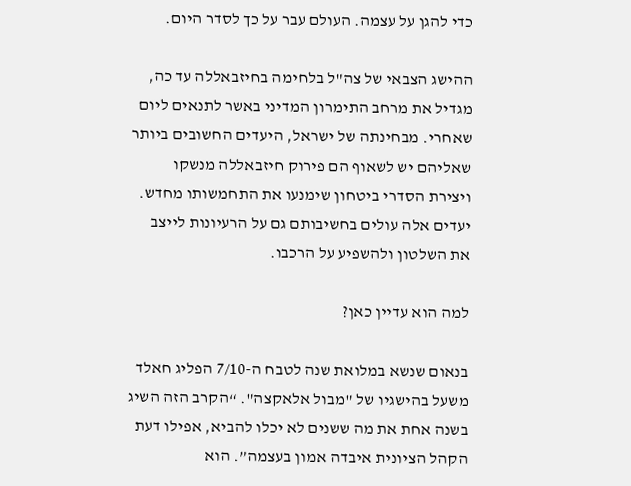כדי להגן על עצמה. העולם עבר על כך לסדר היום.

ההישג הצבאי של צה"ל בלחימה בחיזבאללה עד כה, מגדיל את מרחב התימרון המדיני באשר לתנאים ליום שאחרי. מבחינתה של ישראל, היעדים החשובים ביותר שאליהם יש לשאוף הם פירוק חיזבאללה מנשקו ויצירת הסדרי ביטחון שימנעו את התחמשותו מחדש. יעדים אלה עולים בחשיבותם גם על הרעיונות לייצב את השלטון ולהשפיע על הרכבו.

למה הוא עדיין כאן?

בנאום שנשא במלואת שנה לטבח ה-7/10 הפליג חאלד משעל בהישגיו של "מבול אלאקצה". “הקרב הזה השיג בשנה אחת את מה ששנים לא יכלו להביא, אפילו דעת הקהל הציונית איבדה אמון בעצמה”. הוא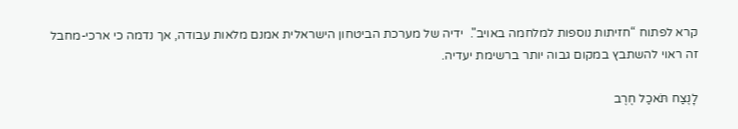קרא לפתוח “חזיתות נוספות למלחמה באויב".  ידיה של מערכת הביטחון הישראלית אמנם מלאות עבודה, אך נדמה כי ארכי-מחבל זה ראוי להשתבץ במקום גבוה יותר ברשימת יעדיה.

לָנֶצַח תֹּאכַל חֶרֶב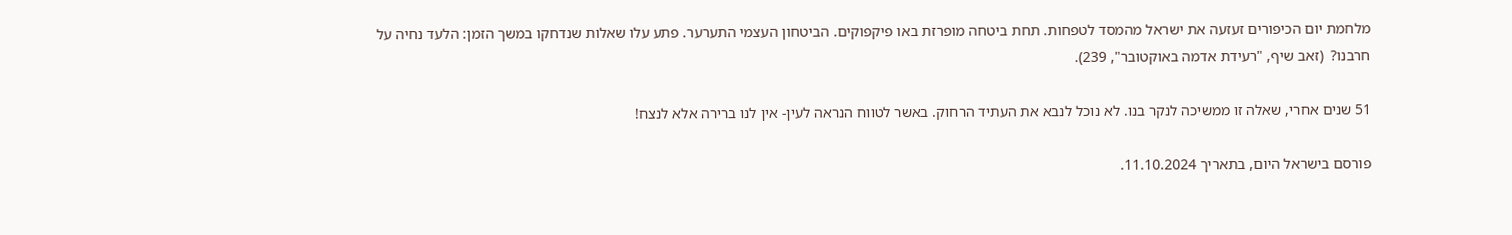מלחמת יום הכיפורים זעזעה את ישראל מהמסד לטפחות. תחת ביטחה מופרזת באו פיקפוקים. הביטחון העצמי התערער. פתע עלו שאלות שנדחקו במשך הזמן: הלעד נחיה על חרבנו?  (זאב שיף, "רעידת אדמה באוקטובר", 239).

51 שנים אחרי, שאלה זו ממשיכה לנקר בנו. לא נוכל לנבא את העתיד הרחוק. באשר לטווח הנראה לעין- אין לנו ברירה אלא לנצח!

פורסם בישראל היום, בתאריך 11.10.2024.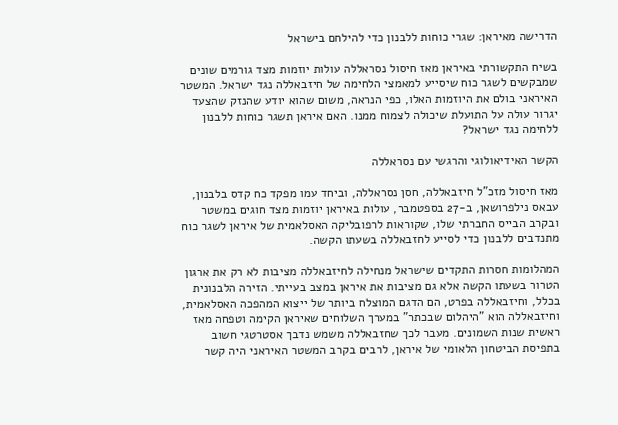הדרישה מאיראן: שגרי כוחות ללבנון כדי להילחם בישראל

בשיח התקשורתי באיראן מאז חיסול נסראללה עולות יוזמות מצד גורמים שונים שמבקשים לשגר כוח שיסייע למאמצי הלחימה של חיזבאללה נגד ישראל. המשטר האיראני בולם את היוזמות האלו, כפי הנראה, משום שהוא יודע שהנזק שהצעד יגרור עולה על התועלת שיכולה לצמוח ממנו. האם איראן תשגר כוחות ללבנון ללחימה נגד ישראל?

הקשר האידיאולוגי והרגשי עם נסראללה

מאז חיסול מזכ"ל חיזבאללה, חסן נסראללה, וביחד עמו מפקד כח קדס בלבנון, עבאס נילפרושאן, ב-27 בספטמבר, עולות באיראן יוזמות מצד חוגים במשטר ובקרב הבייס החברתי שלו, שקוראות לרפובליקה האסלאמית של איראן לשגר כוח מתנדבים ללבנון כדי לסייע לחזבאללה בשעתו הקשה.

המהלומות חסרות התקדים שישראל מנחילה לחיזבאללה מציבות לא רק את ארגון הטרור בשעתו הקשה אלא גם מציבות את איראן במצב בעייתי. הזירה הלבנונית בכלל, וחיזבאללה בפרט, הם הדגם המוצלח ביותר של ייצוא המהפכה האסלאמית, וחיזבאללה הוא "היהלום שבכתר" במערך השלוחים שאיראן הקימה וטפחה מאז ראשית שנות השמונים. מעבר לכך שחזבאללה משמש נדבך אסטרטגי חשוב בתפיסת הביטחון הלאומי של איראן, לרבים בקרב המשטר האיראני היה קשר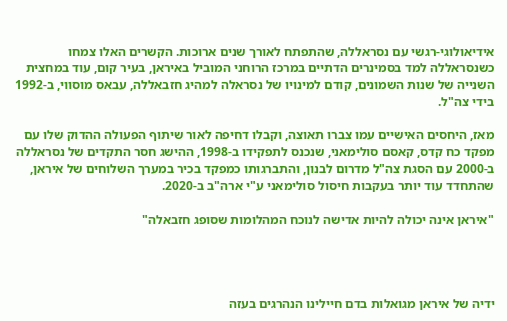אידיאולוגי-רגשי עם נסראללה, שהתפתח לאורך שנים ארוכות. הקשרים האלו צמחו כשנסראללה למד בסמינרים הדתיים במרכז הרוחני המוביל באיראן, בעיר קום, עוד במחצית השנייה של שנות השמונים, קודם למינויו של נסראלה למהיג חזבאללה, עבאס מוסווי, ב-1992 בידי צה"ל.

מאז, היחסים האישיים עמו צברו תאוצה, וקבלו דחיפה לאור שיתוף הפעולה ההדוק שלו עם מפקד כח קדס, קאסם סולימאני, שנכנס לתפקידו ב-1998, ההישג חסר התקדים של נסראללה ב-2000 עם הסגת צה"ל מדרום לבנון, והתברגותו כמפקד בכיר במערך השלוחים של איראן, שהתחדד עוד יותר בעקבות חיסול סולימאני ע"י ארה"ב ב-2020.

"איראן אינה יכולה להיות אדישה לנוכח המהלומות שסופג חזבאלה"




ידיה של איראן מגואלות בדם חיילינו הנהרגים בעזה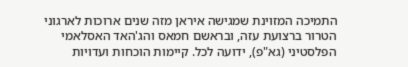התמיכה המזוינת שמגישה איראן מזה שנים ארוכות לארגוני הטרור ברצועת עזה, ובראשם חמאס והג'האד האסלאמי הפלסטיני (גא"פ), ידועה לכל. קיימות הוכחות ועדויות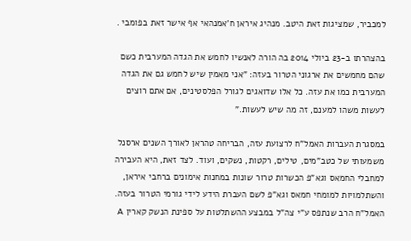למכביר, שמציגות זאת היטב. מנהיג איראן ח'אמנהאי אף אישר זאת בפומבי .

בהצהרתו ב-23 ביולי 2014 בה הורה לאנשיו לחמש את הגדה המערבית כשם שהם מחמשים את ארגוני הטרור בעזה: "אני מאמין שיש לחמש גם את הגדה המערבית כמו את עזה. כל אלו שדואגים לגורל הפלסטינים, אם אתם רוצים לעשות משהו למענם, זה מה שיש לעשות."

במסגרת העברות האמל"ח לרצועת עזה, הבריחה טהראן לאורך השנים ארסנל משמעותי של כטב"מים, טילים, רקטות, נשקים, ועוד. לצד זאת, היא העבירה למחבלי החמאס וגא"פ הכשרות טרור שונות במחנות אימונים ברחבי איראן, והשתלמויות למומחי חמאס וגא"פ לשם העברת הידע לידי גורמי הטרור בעזה. האמל"ח הרב שנתפס ע"י צה"ל במבצע ההשתלטות על ספינת הנשק קארין A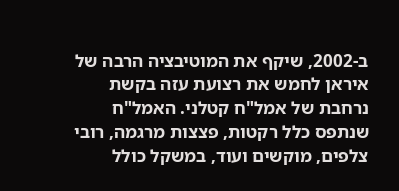ב-2002, שיקף את המוטיבציה הרבה של איראן לחמש את רצועת עזה בקשת נרחבת של אמל"ח קטלני. האמל"ח שנתפס כלל רקטות, פצצות מרגמה, רובי צלפים, מוקשים ועוד, במשקל כולל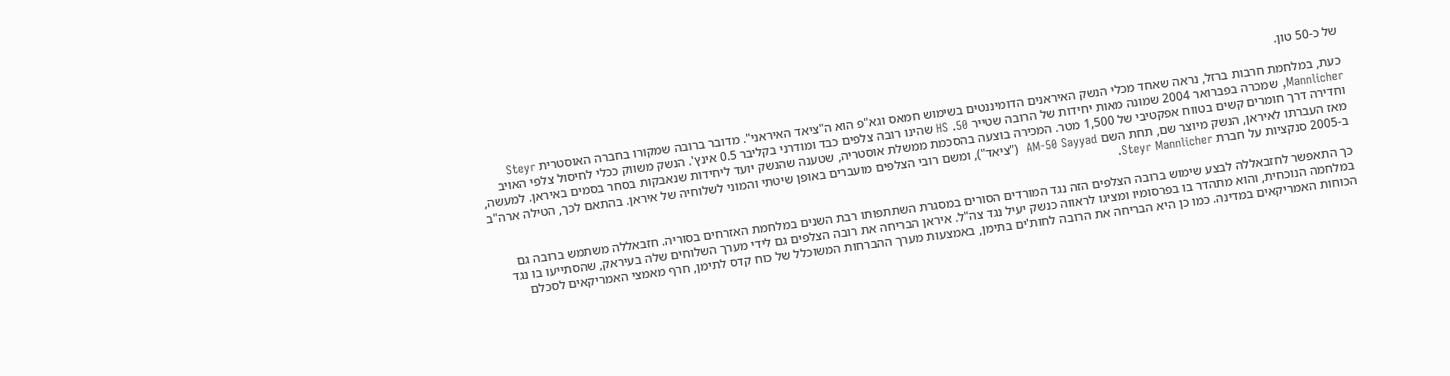של כ-50 טון.

כעת, במלחמת חרבות ברזל, נראה שאחד מכלי הנשק האיראנים הדומיננטים בשימוש חמאס וגא"פ הוא ה"ציאד האיראני". מדובר ברובה שמקורו בחברה האוסטרית Steyr Mannlicher, שמכרה בפברואר 2004 שמונה מאות יחידות של הרובה שטייר HS .50 שהינו רובה צלפים כבד ומודרני בקליבר 0.5 אינץ'. הנשק משווק ככלי לחיסול צלפי האויב וחדירה דרך חומרים קשים בטווח אפקטיבי של 1,500 מטר. המכירה בוצעה בהסכמת ממשלת אוסטריה, שטענה שהנשק יועד ליחידות שנאבקות בסחר בסמים באיראן. למעשה, מאז העברתו לאיראן, הנשק מיוצר שם, תחת השם AM-50 Sayyad  ("ציאד"), ומשם רובי הצלפים מועברים באופן שיטתי והמוני לשלוחיה של איראן. בהתאם לכך, הטילה ארה"ב ב-2005 סנקציות על חברת Steyr Mannlicher.

כך התאפשר לחזבאללה לבצע שימוש ברובה הצלפים הזה נגד המורדים הסורים במסגרת השתתפותו רבת השנים במלחמת האזרחים בסוריה. חזבאללה משתמש ברובה גם במלחמה הנוכחית, והוא מתהדר בו בפרסומיו ומציגו לראווה כנשק יעיל נגד צה"ל. איראן הבריחה את רובה הצלפים גם לידי מערך השלוחים שלה בעיראק, שהסתייעו בו נגד הכוחות האמריקאים במדינה. כמו כן היא הבריחה את הרובה לחות'ים בתימן, באמצעות מערך ההברחות המשוכלל של כוח קדס לתימן, חרף מאמצי האמריקאים לסכלם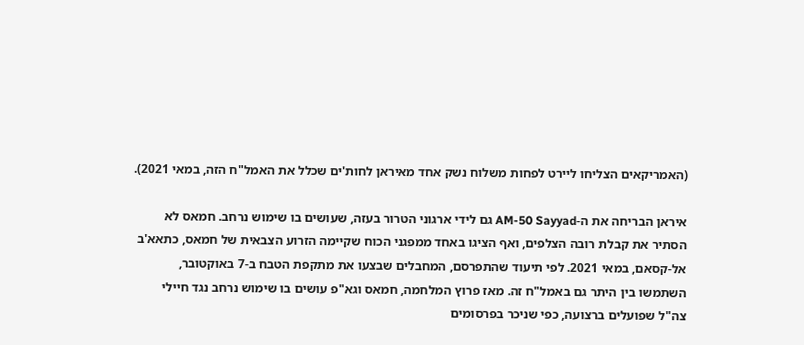(האמריקאים הצליחו ליירט לפחות משלוח נשק אחד מאיראן לחות'ים שכלל את האמל"ח הזה, במאי 2021).

איראן הבריחה את ה-AM-50 Sayyad גם לידי ארגוני הטרור בעזה, שעושים בו שימוש נרחב. חמאס לא הסתיר את קבלת רובה הצלפים, ואף הציגו באחד ממפגני הכוח שקיימה הזרוע הצבאית של חמאס, כתאא'ב אל-קסאם, במאי 2021. לפי תיעוד שהתפרסם, המחבלים שבצעו את מתקפת הטבח ב-7 באוקטובר, השתמשו בין היתר גם באמל"ח זה. מאז פרוץ המלחמה, חמאס וגא"פ עושים בו שימוש נרחב נגד חיילי צה"ל שפועלים ברצועה, כפי שניכר בפרסומים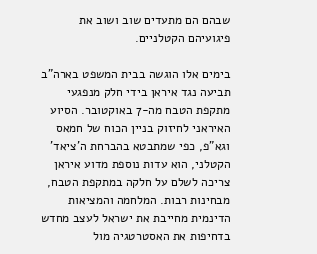שבהם הם מתעדים שוב ושוב את פיגועיהם הקטלניים.

בימים אלו הוגשה בבית המשפט בארה"ב תביעה נגד איראן בידי חלק מנפגעי מתקפת הטבח מה-7 באוקטובר. הסיוע האיראני לחיזוק בניין הכוח של חמאס וגא"פ, כפי שמתבטא בהברחת ה'ציאד' הקטלני, הוא עדות נוספת מדוע איראן צריכה לשלם על חלקה במתקפת הטבח, מבחינות רבות. המלחמה והמציאות הדינמית מחייבת את ישראל לעצב מחדש בדחיפות את האסטרטגיה מול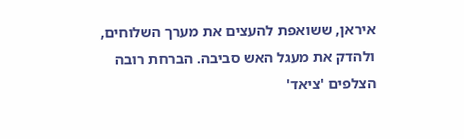איראן, ששואפת להעצים את מערך השלוחים, ולהדק את מעגל האש סביבה. הברחת רובה הצלפים 'ציאד'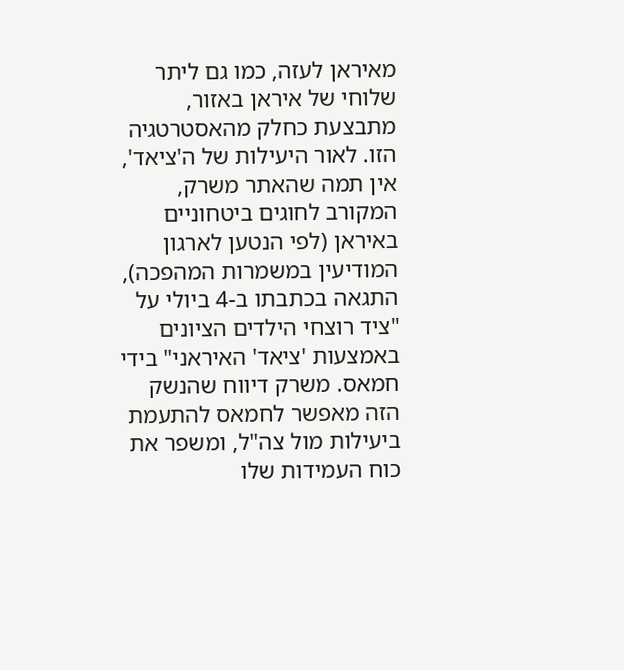מאיראן לעזה, כמו גם ליתר שלוחי של איראן באזור, מתבצעת כחלק מהאסטרטגיה הזו. לאור היעילות של ה'ציאד', אין תמה שהאתר משרק, המקורב לחוגים ביטחוניים באיראן (לפי הנטען לארגון המודיעין במשמרות המהפכה), התגאה בכתבתו ב-4 ביולי על "ציד רוצחי הילדים הציונים באמצעות 'ציאד' האיראני" בידי חמאס. משרק דיווח שהנשק הזה מאפשר לחמאס להתעמת ביעילות מול צה"ל, ומשפר את כוח העמידות שלו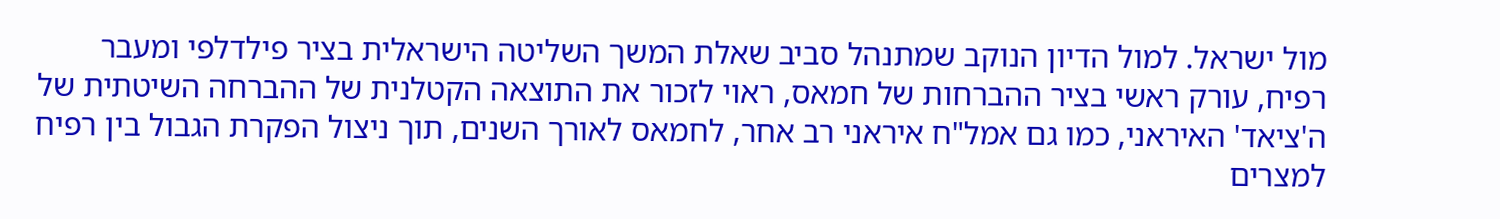מול ישראל. למול הדיון הנוקב שמתנהל סביב שאלת המשך השליטה הישראלית בציר פילדלפי ומעבר רפיח, עורק ראשי בציר ההברחות של חמאס, ראוי לזכור את התוצאה הקטלנית של ההברחה השיטתית של ה'ציאד' האיראני, כמו גם אמל"ח איראני רב אחר, לחמאס לאורך השנים, תוך ניצול הפקרת הגבול בין רפיח למצרים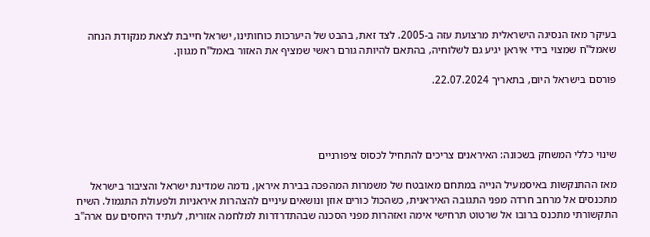בעיקר מאז הנסיגה הישראלית מרצועת עזה ב-2005. לצד זאת, בהבט של היערכות כוחותינו, ישראל חייבת לצאת מנקודת הנחה שאמל"ח שמצוי בידי איראן יגיע גם לשלוחיה, בהתאם להיותה גורם ראשי שמציף את האזור באמל"ח מגוון.

פורסם בישראל היום, בתאריך 22.07.2024.




שינוי כללי המשחק בשכונה: האיראנים צריכים להתחיל לכסוס ציפורניים

מאז ההתנקשות באיסמעיל הנייה במתחם מאובטח של משמרות המהפכה בבירת איראן, נדמה שמדינת ישראל והציבור בישראל מתכנסים אל מרחב חרדה מפני התגובה האיראנית, כשהכול כורים אוזן ונושאים עיניים להצהרות איראניות ולפעולת התגמול. השיח התקשורתי מתכנס ברובו אל שרטוט תרחישי אימה ואזהרות מפני הסכנה שבהתדרדרות למלחמה אזורית, לעתיד היחסים עם ארה"ב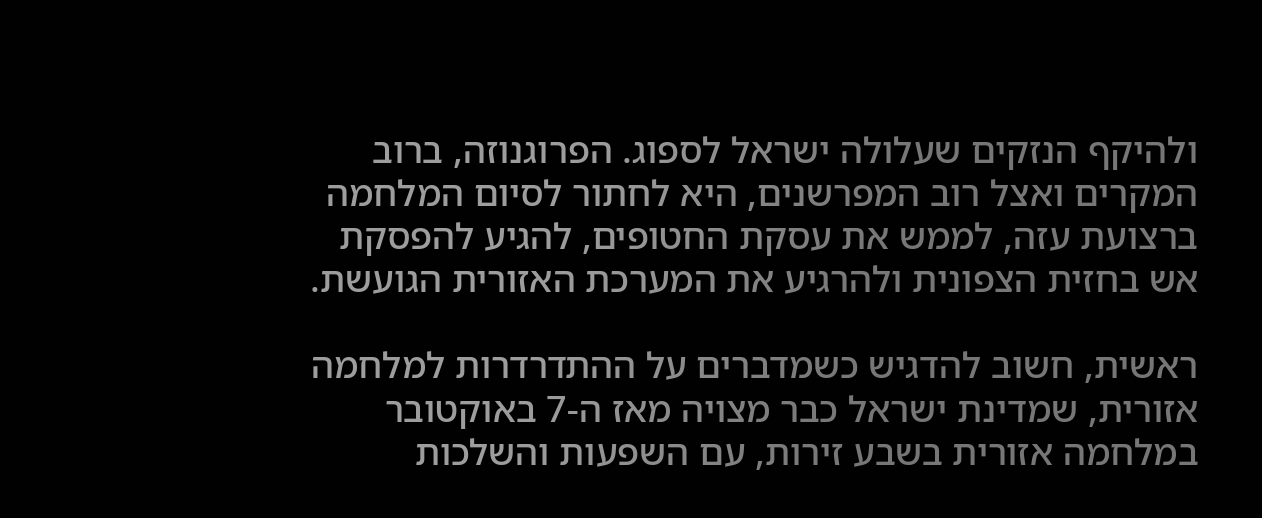ולהיקף הנזקים שעלולה ישראל לספוג. הפרוגנוזה, ברוב המקרים ואצל רוב המפרשנים, היא לחתור לסיום המלחמה ברצועת עזה, לממש את עסקת החטופים, להגיע להפסקת אש בחזית הצפונית ולהרגיע את המערכת האזורית הגועשת.

ראשית, חשוב להדגיש כשמדברים על ההתדרדרות למלחמה אזורית, שמדינת ישראל כבר מצויה מאז ה-7 באוקטובר במלחמה אזורית בשבע זירות, עם השפעות והשלכות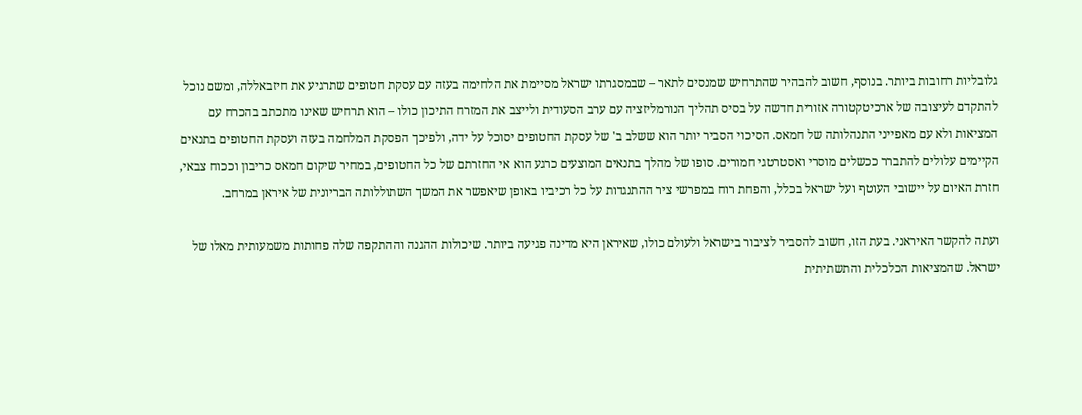גלובליות רחובות ביותר. בנוסף, חשוב להבהיר שהתרחיש שמנסים לתאר – שבמסגרתו ישראל מסיימת את הלחימה בעזה עם עסקת חטופים שתרגיע את חיזבאללה, ומשם נוכל להתקדם לעיצובה של ארכיטקטורה אזורית חדשה על בסיס תהליך הנורמליזציה עם ערב הסעודית ולייצב את המזרח התיכון כולו – הוא תרחיש שאינו מתכתב בהכרח עם המציאות ולא עם מאפייני התנהלותה של חמאס. הסיכוי הסביר יותר הוא ששלב ב' של עסקת החטופים יסוכל על ידה, ולפיכך הפסקת המלחמה בעזה ועסקת החטופים בתנאים הקיימים עלולים להתברר ככשלים מוסרי ואסטרטגי חמורים. סופו של מהלך בתנאים המוצעים כרגע הוא אי החזרתם של כל החטופים, במחיר שיקום חמאס כריבון וככוח צבאי, חזרת האיום על יישובי העוטף ועל ישראל בכלל, והפחת רוח במפרשי ציר ההתנגדות על כל רכיביו באופן שיאפשר את המשך השתוללותה הבריונית של איראן במרחב.

ועתה להקשר האיראני. בעת הזו, חשוב להסביר לציבור בישראל ולעולם כולו, שאיראן היא מדינה פגיעה ביותר. שיכולות ההגנה וההתקפה שלה פחותות משמעותית מאלו של ישראל. שהמציאות הכלכלית והתשתיתית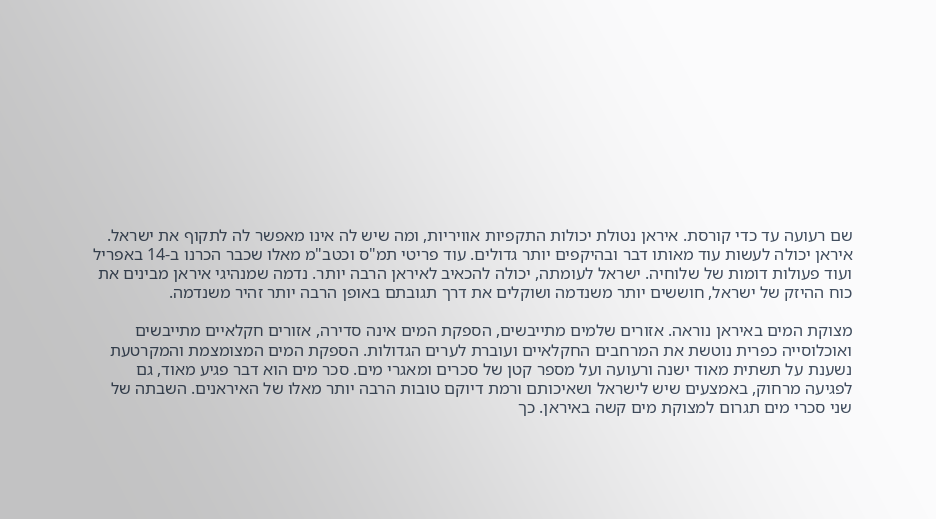שם רעועה עד כדי קורסת. איראן נטולת יכולות התקפיות אוויריות, ומה שיש לה אינו מאפשר לה לתקוף את ישראל. איראן יכולה לעשות עוד מאותו דבר ובהיקפים יותר גדולים. עוד פריטי תמ"ס וכטב"מ מאלו שכבר הכרנו ב-14 באפריל ועוד פעולות דומות של שלוחיה. ישראל לעומתה, יכולה להכאיב לאיראן הרבה יותר. נדמה שמנהיגי איראן מבינים את כוח ההיזק של ישראל, חוששים יותר משנדמה ושוקלים את דרך תגובתם באופן הרבה יותר זהיר משנדמה.

מצוקת המים באיראן נוראה. אזורים שלמים מתייבשים, הספקת המים אינה סדירה, אזורים חקלאיים מתייבשים ואוכלוסייה כפרית נוטשת את המרחבים החקלאיים ועוברת לערים הגדולות. הספקת המים המצומצמת והמקרטעת נשענת על תשתית מאוד ישנה ורעועה ועל מספר קטן של סכרים ומאגרי מים. סכר מים הוא דבר פגיע מאוד, גם לפגיעה מרחוק, באמצעים שיש לישראל ושאיכותם ורמת דיוקם טובות הרבה יותר מאלו של האיראנים. השבתה של שני סכרי מים תגרום למצוקת מים קשה באיראן. כך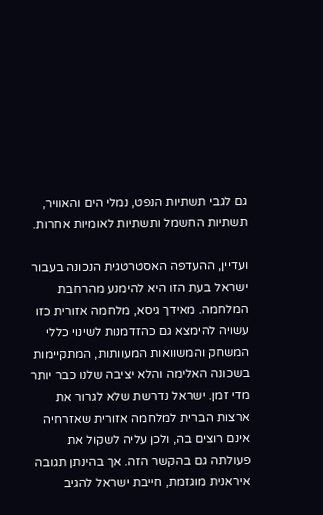גם לגבי תשתיות הנפט, נמלי הים והאוויר, תשתיות החשמל ותשתיות לאומיות אחרות.

ועדיין, ההעדפה האסטרטגית הנכונה בעבור ישראל בעת הזו היא להימנע מהרחבת המלחמה. מאידך גיסא, מלחמה אזורית כזו עשויה להימצא גם כהזדמנות לשינוי כללי המשחק והמשוואות המעוותות, המתקיימות בשכונה האלימה והלא יציבה שלנו כבר יותר מדי זמן. ישראל נדרשת שלא לגרור את ארצות הברית למלחמה אזורית שאזרחיה אינם רוצים בה, ולכן עליה לשקול את פעולתה גם בהקשר הזה. אך בהינתן תגובה איראנית מוגזמת, חייבת ישראל להגיב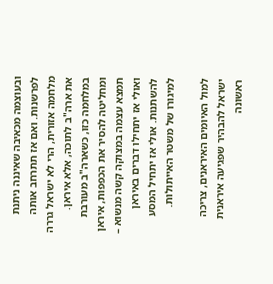ובעוצמה מכאיבה שאיננה ניתנת לפרשנות. ואם אז תתרחב אותה מלחמה אזורית, הרי לא ישראל גררה את ארה"ב לתוכה, אלא איראן. במלחמה כזו, כשארה"ב מעורבת ומחליטה להסיר את הכפפות, איראן תמצא עצמה במצוקה קשה מנשוא – ואולי אז יתחילו דברים באיראן להשתנות. אולי אז יתחיל המסע למיגורו של משטר האייתולות.

למול האיומים האיראנים, צריכה ישראל להבהיר שפגיעה איראנית ראשונה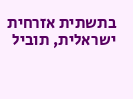בתשתית אזרחית ישראלית, תוביל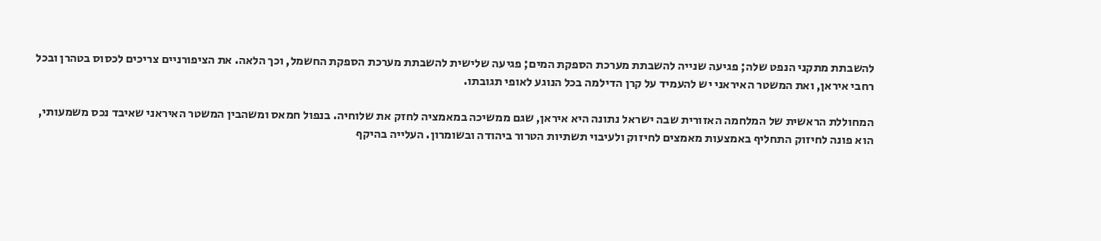להשבתת מתקני הנפט שלה; פגיעה שנייה להשבתת מערכת הספקת המים; פגיעה שלישית להשבתת מערכת הספקת החשמל, וכך הלאה. את הציפורניים צריכים לכסוס בטהרן ובכל רחבי איראן, ואת המשטר האיראני יש להעמיד על קרן הדילמה בכל הנוגע לאופי תגובתו.

המחוללת הראשית של המלחמה האזורית שבה ישראל נתונה היא איראן, שגם ממשיכה במאמציה לחזק את שלוחיה. בנפול חמאס ומשהבין המשטר האיראני שאיבד נכס משמעותי, הוא פונה לחיזוק התחליף באמצעות מאמצים לחיזוק ולעיבוי תשתיות הטרור ביהודה ובשומרון. העלייה בהיקף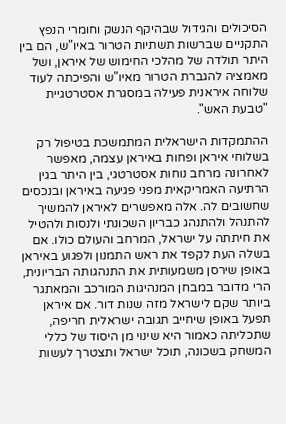הסיכולים והגידול שבהיקף הנשק וחומרי הנפץ התקניים שברשות תשתיות הטרור באיו"ש, הם בין היתר תולדה של מהלכי החימוש של איראן, ושל מאמציה להגברת הטרור מאיו"ש והפיכתה לעוד שלוחה איראנית פעילה במסגרת אסטרטגיית "טבעת האש".

ההתמקדות הישראלית המתמשכת בטיפול רק בשלוחי איראן ופחות באיראן עצמה, מאפשר לאחרונה מרחב נוחות אסטרטגי, בין היתר בגין הרתיעה האמריקאית מפני פגיעה באיראן ובנכסים שחשובים לה. אלה מאפשרים לאיראן להמשיך להתנהל ולהתנהג כבריון השכונתי ולנסות ולהטיל את חיתתה על ישראל, המרחב והעולם כולו. אם בשלה העת לקפד את ראש התמנון ולפגוע באיראן באופן שירסן משמעותית את התנהגותה הבריונית, הרי מדובר במבחן המנהיגות המורכב והמאתגר ביותר שקם לישראל מזה שנות דור. אם איראן תפעל באופן שיחייב תגובה ישראלית חריפה, שתכליתה כאמור היא שינוי מן היסוד של כללי המשחק בשכונה, תוכל ישראל ותצטרך לעשות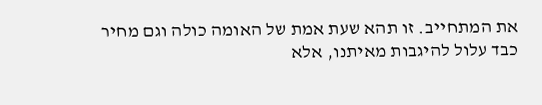את המתחייב. זו תהא שעת אמת של האומה כולה וגם מחיר כבד עלול להיגבות מאיתנו, אלא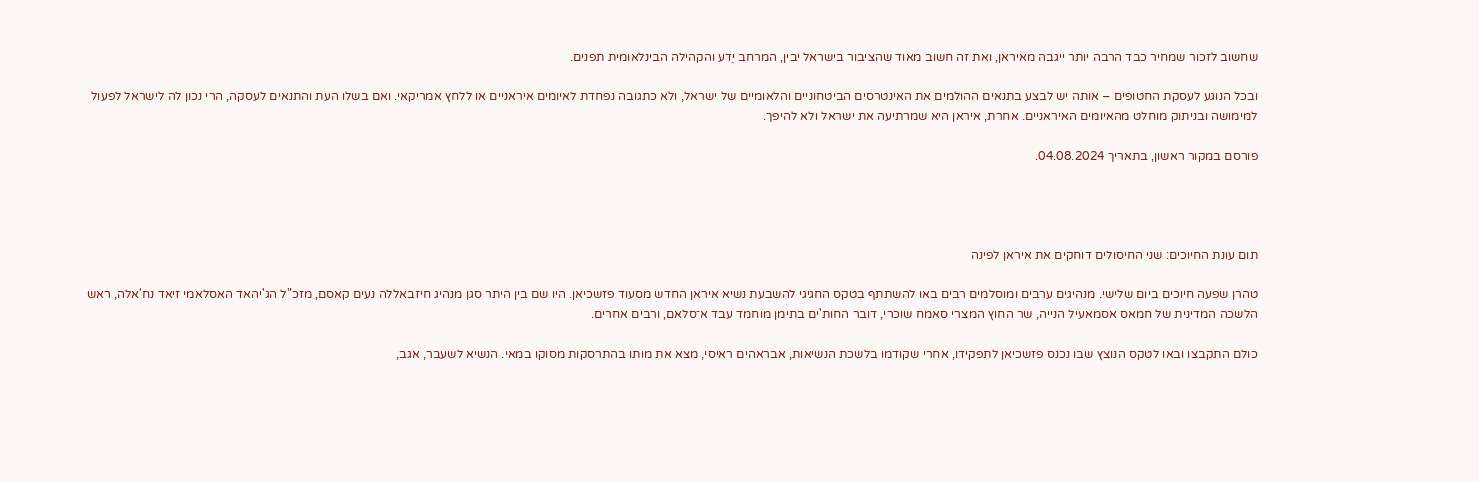שחשוב לזכור שמחיר כבד הרבה יותר ייגבה מאיראן, ואת זה חשוב מאוד שהציבור בישראל יבין, המרחב יֵדע והקהילה הבינלאומית תפנים.

ובכל הנוגע לעסקת החטופים – אותה יש לבצע בתנאים ההולמים את האינטרסים הביטחוניים והלאומיים של ישראל, ולא כתגובה נפחדת לאיומים איראניים או ללחץ אמריקאי. ואם בשלו העת והתנאים לעסקה, הרי נכון לה לישראל לפעול למימושה ובניתוק מוחלט מהאיומים האיראניים. אחרת, איראן היא שמרתיעה את ישראל ולא להיפך.

פורסם במקור ראשון, בתאריך 04.08.2024.




תום עונת החיוכים: שני החיסולים דוחקים את איראן לפינה

טהרן שפעה חיוכים ביום שלישי. מנהיגים ערבים ומוסלמים רבים באו להשתתף בטקס החגיגי להשבעת נשיא איראן החדש מסעוד פזשכיאן. היו שם בין היתר סגן מנהיג חיזבאללה נעים קאסם, מזכ"ל הג'יהאד האסלאמי זיאד נח'אלה, ראש הלשכה המדינית של חמאס אסמאעיל הנייה, שר החוץ המצרי סאמח שוכרי, דובר החות'ים בתימן מוחמד עבד א־סלאם, ורבים אחרים.

כולם התקבצו ובאו לטקס הנוצץ שבו נכנס פזשכיאן לתפקידו, אחרי שקודמו בלשכת הנשיאות, אבראהים ראיסי, מצא את מותו בהתרסקות מסוקו במאי. הנשיא לשעבר, אגב,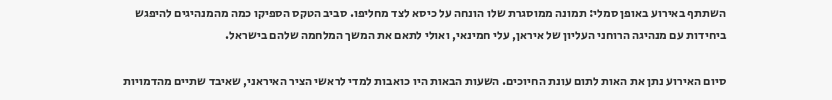השתתף באירוע באופן סמלי: תמונה ממוסגרת שלו הונחה על כיסא לצד מחליפו. סביב הטקס הספיקו כמה מהמנהיגים להיפגש ביחידות עם מנהיגה הרוחני העליון של איראן, עלי חמינאי, ואולי לתאם את המשך המלחמה שלהם בישראל.

סיום האירוע נתן את האות לתום עונת החיוכים. השעות הבאות היו כואבות למדי לראשי הציר האיראני, שאיבד שתיים מהדמויות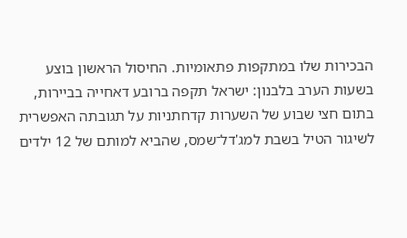הבכירות שלו במתקפות פתאומיות. החיסול הראשון בוצע בשעות הערב בלבנון: ישראל תקפה ברובע דאחייה בביירות, בתום חצי שבוע של השערות קדחתניות על תגובתה האפשרית לשיגור הטיל בשבת למג'דל־שמס, שהביא למותם של 12 ילדים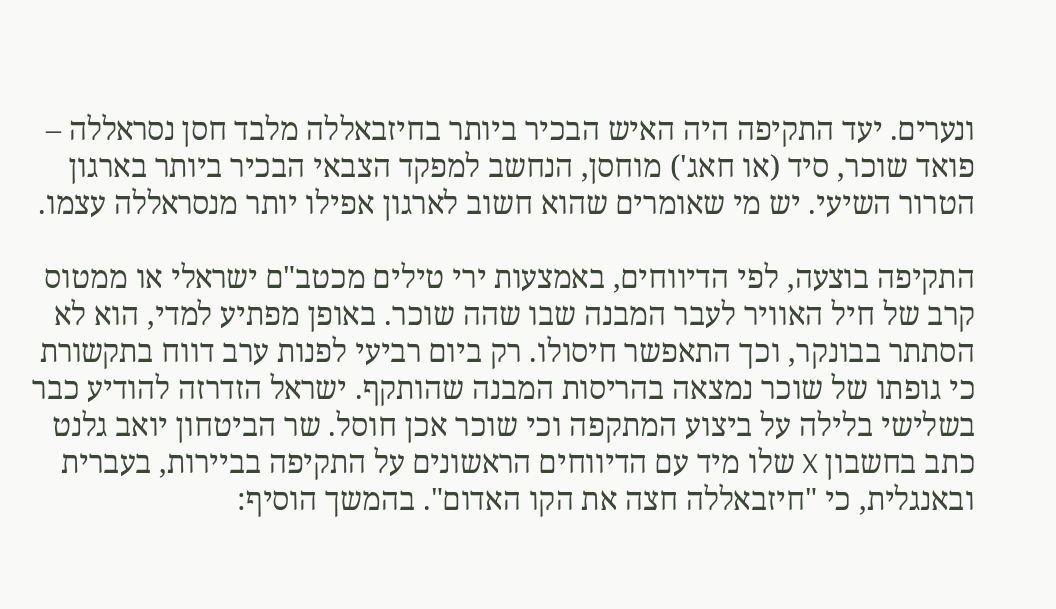ונערים. יעד התקיפה היה האיש הבכיר ביותר בחיזבאללה מלבד חסן נסראללה – פואד שוכר, סיד (או חאג') מוחסן, הנחשב למפקד הצבאי הבכיר ביותר בארגון הטרור השיעי. יש מי שאומרים שהוא חשוב לארגון אפילו יותר מנסראללה עצמו.

התקיפה בוצעה, לפי הדיווחים, באמצעות ירי טילים מכטב"ם ישראלי או ממטוס קרב של חיל האוויר לעבר המבנה שבו שהה שוכר. באופן מפתיע למדי, הוא לא הסתתר בבונקר, וכך התאפשר חיסולו. רק ביום רביעי לפנות ערב דווח בתקשורת כי גופתו של שוכר נמצאה בהריסות המבנה שהותקף. ישראל הזדרזה להודיע כבר בשלישי בלילה על ביצוע המתקפה וכי שוכר אכן חוסל. שר הביטחון יואב גלנט כתב בחשבון X שלו מיד עם הדיווחים הראשונים על התקיפה בביירות, בעברית ובאנגלית, כי "חיזבאללה חצה את הקו האדום". בהמשך הוסיף: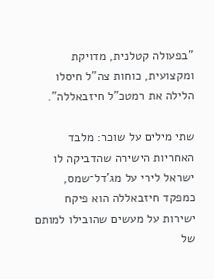"בפעולה קטלנית, מדויקת ומקצועית, כוחות צה"ל חיסלו הלילה את רמטכ"ל חיזבאללה".

שתי מילים על שוכר: מלבד האחריות הישירה שהדביקה לו ישראל לירי על מג'דל־שמס, כמפקד חיזבאללה הוא פיקח ישירות על מעשים שהובילו למותם של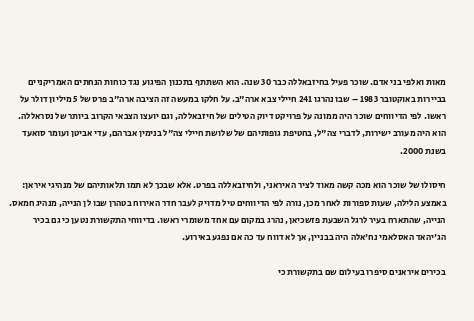מאות ואלפי בני אדם. שוכר פעיל בחיזבאללה כבר 30 שנה. הוא השתתף בתכנון הפיגוע נגד כוחות הנחתים האמריקניים בביירות באוקטובר 1983 – שבו נהרגו 241 חיילי צבא ארה"ב. על חלקו במעשה זה הציבה ארה"ב פרס של 5 מיליון דולר על ראשו. לפי הדיווחים שוכר היה ממונה על פרויקט דיוק הטילים של חיזבאללה, וגם יועצו הצבאי הקרוב ביותר של נסראללה. הוא היה מעורב ישירות, לדברי צה"ל, בחטיפת גופותיהם של שלושת חיילי צה"ל בנימין אברהם, עדי אביטן ועומר סואעד בשנת 2000.

חיסולו של שוכר הוא מכה קשה מאוד לציר האיראני, ולחיזבאללה בפרט. אלא שבכך לא תמו תלאותיהם של מנהיגי איראן: באמצע הלילה, שעות ספורות לאחר מכן, נורה לפי הדיווחים טיל מדויק לעבר חדר האירוח בטהרן שבו לן הנייה, מנהיג חמאס. הנייה, שהתארח בעיר לרגל השבעת פזשכיאן, נהרג במקום עם אחד משומרי ראשו. בדיווחי התקשורת נטען כי גם בכיר הג'יהאד האסלאמי נח'אלה היה בבניין, אך לא דווח עד כה אם נפגע באירוע.

בכירים איראנים סיפרו בעילום שם בתקשורת כי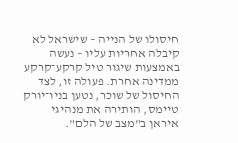חיסולו של הנייה – שישראל לא קיבלה אחריות עליו – נעשה באמצעות שיגור טיל קרקע־קרקע ממדינה אחרת. פעולה זו, לצד החיסול של שוכר, נטען בניו־יורק טיימס, הותירה את מנהיגי איראן ב"מצב של הלם".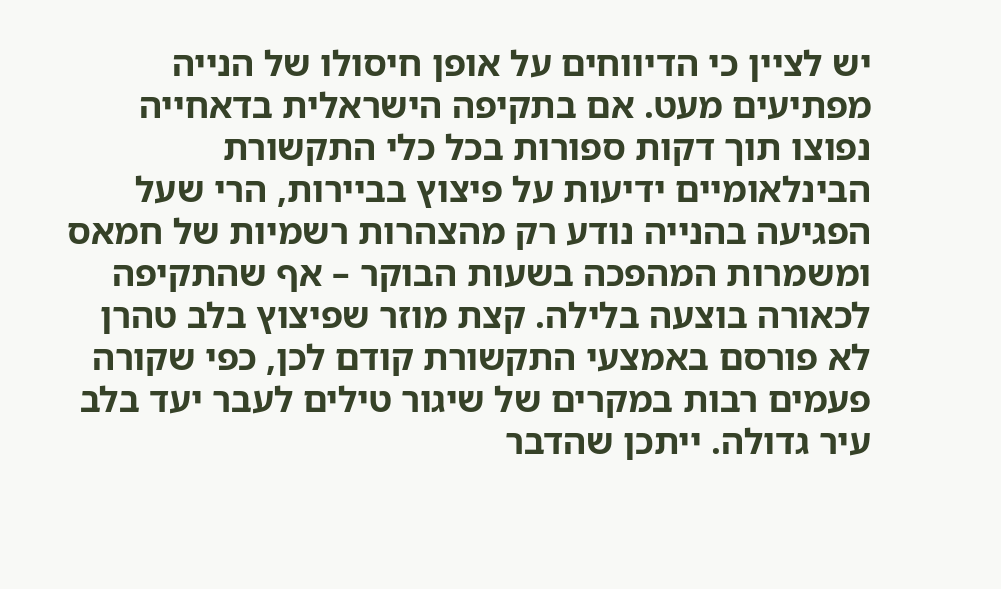יש לציין כי הדיווחים על אופן חיסולו של הנייה מפתיעים מעט. אם בתקיפה הישראלית בדאחייה נפוצו תוך דקות ספורות בכל כלי התקשורת הבינלאומיים ידיעות על פיצוץ בביירות, הרי שעל הפגיעה בהנייה נודע רק מהצהרות רשמיות של חמאס ומשמרות המהפכה בשעות הבוקר – אף שהתקיפה לכאורה בוצעה בלילה. קצת מוזר שפיצוץ בלב טהרן לא פורסם באמצעי התקשורת קודם לכן, כפי שקורה פעמים רבות במקרים של שיגור טילים לעבר יעד בלב עיר גדולה. ייתכן שהדבר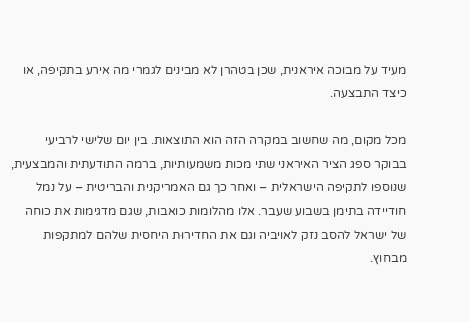מעיד על מבוכה איראנית, שכן בטהרן לא מבינים לגמרי מה אירע בתקיפה, או כיצד התבצעה.

מכל מקום, מה שחשוב במקרה הזה הוא התוצאות. בין יום שלישי לרביעי בבוקר ספג הציר האיראני שתי מכות משמעותיות, ברמה התודעתית והמבצעית, שנוספו לתקיפה הישראלית – ואחר כך גם האמריקנית והבריטית – על נמל חודיידה בתימן בשבוע שעבר. אלו מהלומות כואבות, שגם מדגימות את כוחה של ישראל להסב נזק לאויביה וגם את החדירוּת היחסית שלהם למתקפות מבחוץ.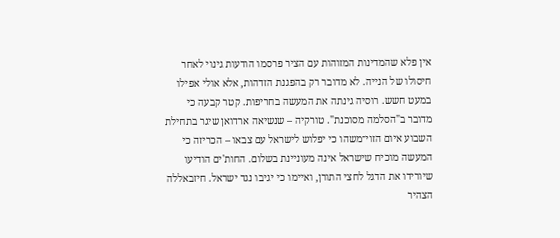אין פלא שהמדינות המזוהות עם הציר פרסמו הודעות גינוי לאחר חיסולו של הנייה. לא מדובר רק בהפגנת הזדהות, אלא אולי אפילו במעט חשש. רוסיה גינתה את המעשה בחריפות. קטר קבעה כי מדובר ב"הסלמה מסוכנת". טורקיה – שנשיאה ארדואן שיגר בתחילת השבוע איום הזוי־משהו כי יפלוש לישראל עם צבאו – הכריזה כי המעשה מוכיח שישראל אינה מעוניינת בשלום. החות'ים הודיעו שיורידו את הדגל לחצי התורן, ואיימו כי יגיבו נגד ישראל. חיזבאללה הצהיר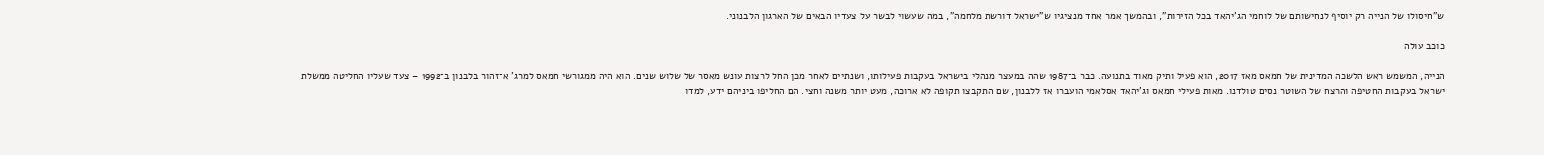ש"חיסולו של הנייה רק יוסיף לנחישותם של לוחמי הג'יהאד בכל הזירות", ובהמשך אמר אחד מנציגיו ש"ישראל דורשת מלחמה", במה שעשוי לבשר על צעדיו הבאים של הארגון הלבנוני.

כוכב עולה

הנייה, המשמש ראש הלשכה המדינית של חמאס מאז 2017, הוא פעיל ותיק מאוד בתנועה. כבר ב־1987 שהה במעצר מנהלי בישראל בעקבות פעילותו, ושנתיים לאחר מכן החל לרצות עונש מאסר של שלוש שנים. הוא היה ממגורשי חמאס למרג' א־זהור בלבנון ב־1992 – צעד שעליו החליטה ממשלת ישראל בעקבות החטיפה והרצח של השוטר נסים טולדנו. מאות פעילי חמאס וג'יהאד אסלאמי הועברו אז ללבנון, שם התקבצו תקופה לא ארוכה, מעט יותר משנה וחצי. הם החליפו ביניהם ידע, למדו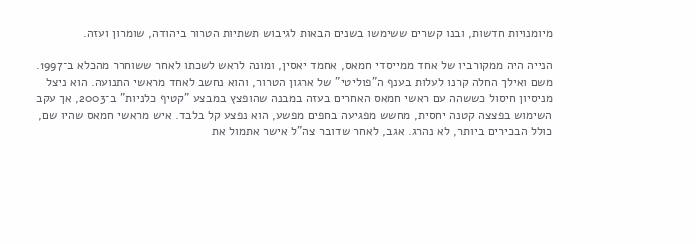מיומנויות חדשות, ובנו קשרים ששימשו בשנים הבאות לגיבוש תשתיות הטרור ביהודה, שומרון ועזה.

הנייה היה ממקורביו של אחד ממייסדי חמאס, אחמד יאסין, ומונה לראש לשכתו לאחר ששוחרר מהכלא ב־1997. משם ואילך החלה קרנו לעלות בענף ה"פוליטי" של ארגון הטרור, והוא נחשב לאחד מראשי התנועה. הוא ניצל מניסיון חיסול כששהה עם ראשי חמאס האחרים בעזה במבנה שהופצץ במבצע "קטיף כלניות" ב־2003, אך עקב השימוש בפצצה קטנה יחסית, מחשש מפגיעה בחפים מפשע, הוא נפצע קל בלבד. איש מראשי חמאס שהיו שם, כולל הבכירים ביותר, לא נהרג. אגב, לאחר שדובר צה"ל אישר אתמול את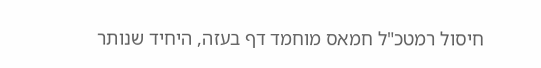חיסול רמטכ"ל חמאס מוחמד דף בעזה, היחיד שנותר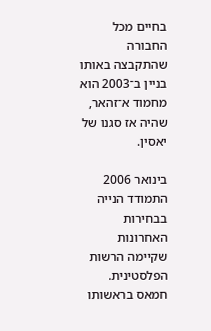בחיים מכל החבורה שהתקבצה באותו בניין ב־2003 הוא מחמוד א־זהאר, שהיה אז סגנו של יאסין.

בינואר 2006 התמודד הנייה בבחירות האחרונות שקיימה הרשות הפלסטינית. חמאס בראשותו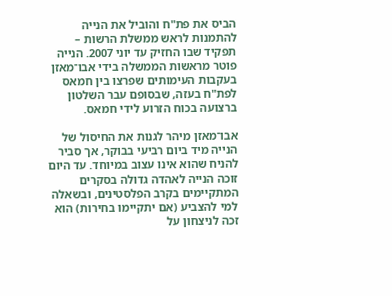הביס את פת"ח והוביל את הנייה להתמנות לראש ממשלת הרשות – תפקיד שבו החזיק עד יוני 2007. הנייה פוטר מראשות הממשלה בידי אבו־מאזן בעקבות העימותים שפרצו בין חמאס לפת"ח בעזה, שבסופם עבר השלטון ברצועה בכוח הזרוע לידי חמאס.

אבו־מאזן מיהר לגנות את החיסול של הנייה מיד ביום רביעי בבוקר, אך סביר להניח שהוא אינו עצוב במיוחד. עד היום זוכה הנייה לאהדה גדולה בסקרים המתקיימים בקרב הפלסטינים, ובשאלה למי להצביע (אם יתקיימו בחירות) הוא זכה לניצחון על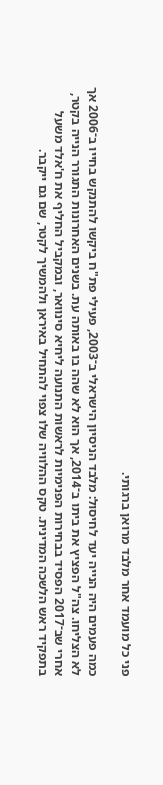פני כל מועמד אחר מלבד מרואן ברגותי.

כמה פעמים היה הנייה יעד לחיסול: מלבד הניסיון הישראלי ב־2003, פעילי פת"ח ביקשו להתנקש בחייו ב־2006 אך לא הצליחו. צה"ל הפציץ את ביתו ב־2014, אך הוא לא שהה בו באותה עת. בשנים האחרונות התגורר הנייה בקטר, אחרי שב־2017 הפסיד בבחירות הפנימיות לראשות התנועה ליחיא סינוואר, ובמקביל החליף את ח'אלד משעל בתפקיד ראש הלשכה המדינית. טקס ההלוויה שלו צפוי להתחיל באיראן ולהמשיך לקטר, שם גם ייקבר.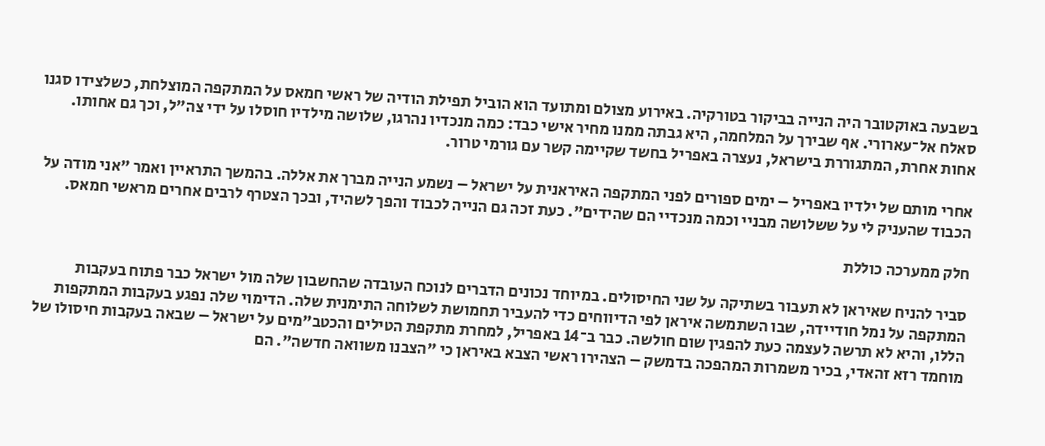בשבעה באוקטובר היה הנייה בביקור בטורקיה. באירוע מצולם ומתועד הוא הוביל תפילת הודיה של ראשי חמאס על המתקפה המוצלחת, כשלצידו סגנו סאלח אל־עארורי. אף שבירך על המלחמה, היא גבתה ממנו מחיר אישי כבד: כמה מנכדיו נהרגו, שלושה מילדיו חוסלו על ידי צה"ל, וכך גם אחותו. אחות אחרת, המתגוררת בישראל, נעצרה באפריל בחשד שקיימה קשר עם גורמי טרור.

אחרי מותם של ילדיו באפריל – ימים ספורים לפני המתקפה האיראנית על ישראל – נשמע הנייה מברך את אללה. בהמשך התראיין ואמר "אני מודה על הכבוד שהעניק לי על ששלושה מבניי וכמה מנכדיי הם שהידים". כעת זכה גם הנייה לכבוד והפך לשהיד, ובכך הצטרף לרבים אחרים מראשי חמאס.

חלק ממערכה כוללת

סביר להניח שאיראן לא תעבור בשתיקה על שני החיסולים. במיוחד נכונים הדברים לנוכח העובדה שהחשבון שלה מול ישראל כבר פתוח בעקבות המתקפה על נמל חודיידה, שבו השתמשה איראן לפי הדיווחים כדי להעביר תחמושת לשלוחה התימנית שלה. הדימוי שלה נפגע בעקבות המתקפות הללו, והיא לא תרשה לעצמה כעת להפגין שום חולשה. כבר ב־14 באפריל, למחרת מתקפת הטילים והכטב"מים על ישראל – שבאה בעקבות חיסולו של מוחמד רזא זהאדי, בכיר משמרות המהפכה בדמשק – הצהירו ראשי הצבא באיראן כי "הצבנו משוואה חדשה". הם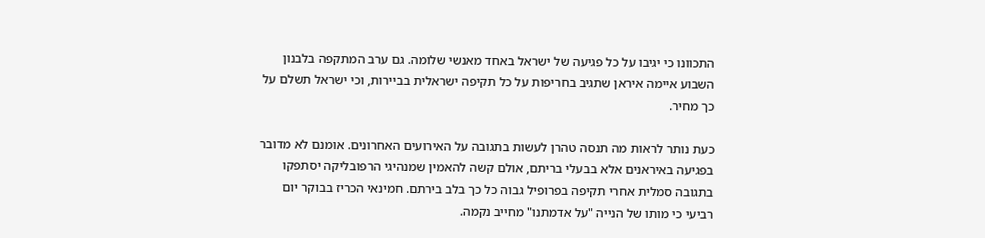התכוונו כי יגיבו על כל פגיעה של ישראל באחד מאנשי שלומה. גם ערב המתקפה בלבנון השבוע איימה איראן שתגיב בחריפות על כל תקיפה ישראלית בביירות, וכי ישראל תשלם על כך מחיר.

כעת נותר לראות מה תנסה טהרן לעשות בתגובה על האירועים האחרונים. אומנם לא מדובר בפגיעה באיראנים אלא בבעלי בריתם, אולם קשה להאמין שמנהיגי הרפובליקה יסתפקו בתגובה סמלית אחרי תקיפה בפרופיל גבוה כל כך בלב בירתם. חמינאי הכריז בבוקר יום רביעי כי מותו של הנייה "על אדמתנו" מחייב נקמה.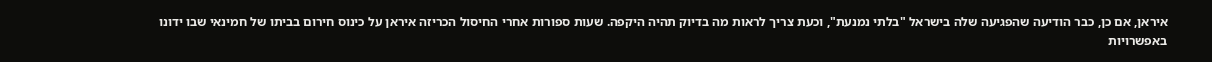איראן, אם כן, כבר הודיעה שהפגיעה שלה בישראל "בלתי נמנעת", וכעת צריך לראות מה בדיוק תהיה היקפה. שעות ספורות אחרי החיסול הכריזה איראן על כינוס חירום בביתו של חמינאי שבו ידונו באפשרויות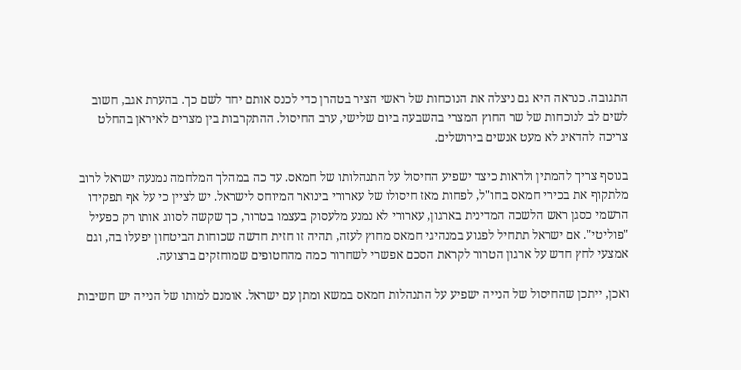התגובה. כנראה היא גם ניצלה את הנוכחות של ראשי הציר בטהרן כדי לכנס אותם יחד לשם כך. בהערת אגב, חשוב לשים לב לנוכחות של שר החוץ המצרי בהשבעה ביום שלישי, ערב החיסול. ההתקרבות בין מצרים לאיראן בהחלט צריכה להדאיג לא מעט אנשים בירושלים.

בנוסף צריך להמתין ולראות כיצד ישפיע החיסול על התנהלותו של חמאס. עד כה במהלך המלחמה נמנעה ישראל לרוב מלתקוף את בכירי חמאס בחו"ל, לפחות מאז חיסולו של עארורי בינואר המיוחס לישראל. יש לציין כי על אף תפקידו הרשמי כסגן ראש הלשכה המדינית בארגון, עארורי לא נמנע מלעסוק בעצמו בטרור, כך שקשה לסווג אותו רק כפעיל "פוליטי". אם ישראל תתחיל לפגוע במנהיגי חמאס מחוץ לעזה, תהיה זו חזית חדשה שכוחות הביטחון יפעלו בה, וגם אמצעי לחץ חדש על ארגון הטרור לקראת הסכם אפשרי לשחרור כמה מהחטופים שמוחזקים ברצועה.

ואכן, ייתכן שהחיסול של הנייה ישפיע על התנהלות חמאס במשא ומתן עם ישראל. אומנם למותו של הנייה יש חשיבות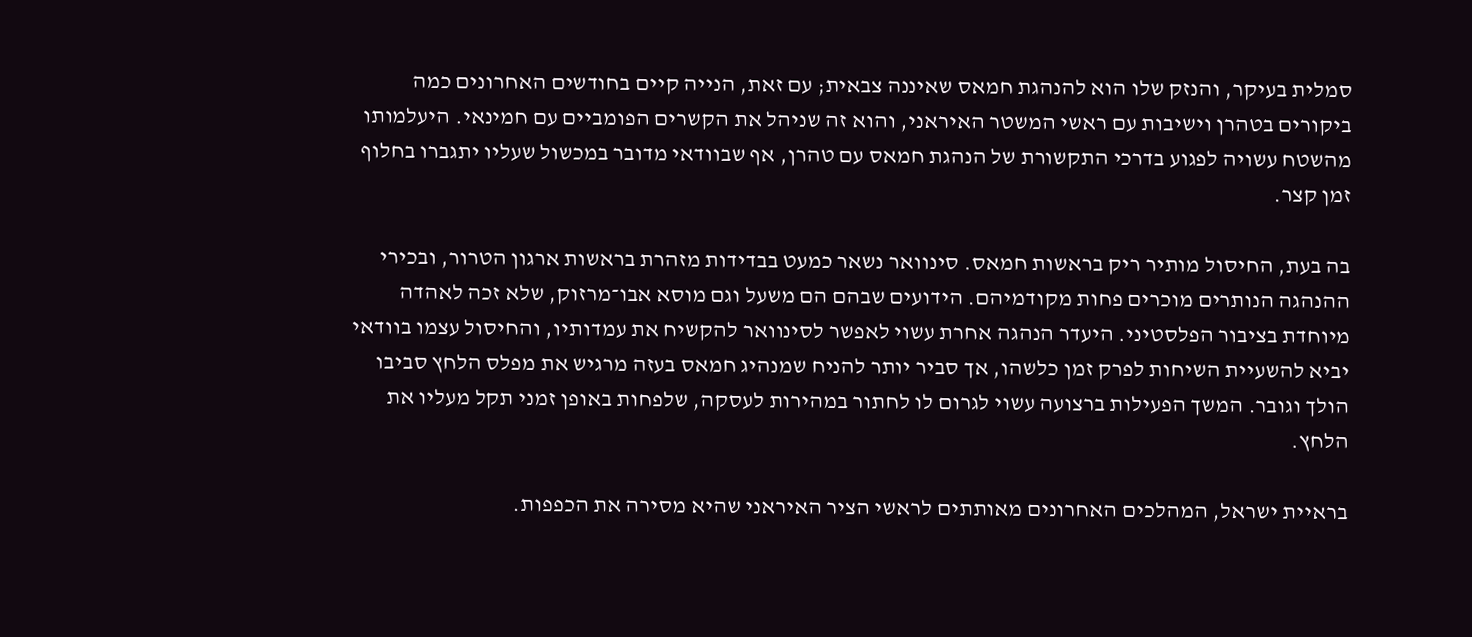סמלית בעיקר, והנזק שלו הוא להנהגת חמאס שאיננה צבאית; עם זאת, הנייה קיים בחודשים האחרונים כמה ביקורים בטהרן וישיבות עם ראשי המשטר האיראני, והוא זה שניהל את הקשרים הפומביים עם חמינאי. היעלמותו מהשטח עשויה לפגוע בדרכי התקשורת של הנהגת חמאס עם טהרן, אף שבוודאי מדובר במכשול שעליו יתגברו בחלוף זמן קצר.

בה בעת, החיסול מותיר ריק בראשות חמאס. סינוואר נשאר כמעט בבדידות מזהרת בראשות ארגון הטרור, ובכירי ההנהגה הנותרים מוכרים פחות מקודמיהם. הידועים שבהם הם משעל וגם מוסא אבו־מרזוק, שלא זכה לאהדה מיוחדת בציבור הפלסטיני. היעדר הנהגה אחרת עשוי לאפשר לסינוואר להקשיח את עמדותיו, והחיסול עצמו בוודאי יביא להשעיית השיחות לפרק זמן כלשהו, אך סביר יותר להניח שמנהיג חמאס בעזה מרגיש את מפלס הלחץ סביבו הולך וגובר. המשך הפעילות ברצועה עשוי לגרום לו לחתור במהירות לעסקה, שלפחות באופן זמני תקל מעליו את הלחץ.

בראיית ישראל, המהלכים האחרונים מאותתים לראשי הציר האיראני שהיא מסירה את הכפפות.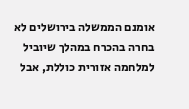אומנם הממשלה בירושלים לא בחרה בהכרח במהלך שיוביל למלחמה אזורית כוללת, אבל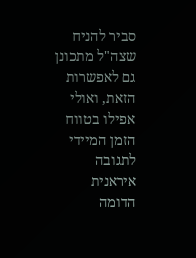סביר להניח שצה"ל מתכונן גם לאפשרות הזאת, ואולי אפילו בטווח הזמן המיידי לתגובה איראנית הדומה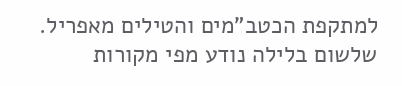למתקפת הכטב"מים והטילים מאפריל. שלשום בלילה נודע מפי מקורות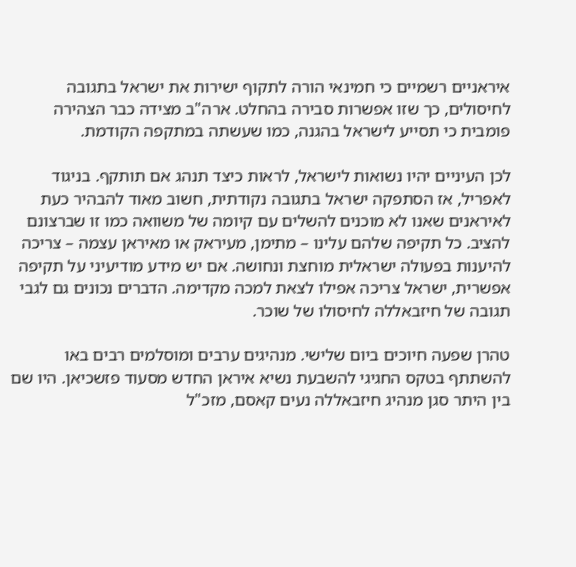איראניים רשמיים כי חמינאי הורה לתקוף ישירות את ישראל בתגובה לחיסולים, כך שזו אפשרות סבירה בהחלט. ארה"ב מצידה כבר הצהירה פומבית כי תסייע לישראל בהגנה, כמו שעשתה במתקפה הקודמת.

לכן העיניים יהיו נשואות לישראל, לראות כיצד תנהג אם תותקף. בניגוד לאפריל, אז הסתפקה ישראל בתגובה נקודתית, חשוב מאוד להבהיר כעת לאיראנים שאנו לא מוכנים להשלים עם קיומה של משוואה כמו זו שברצונם להציב. כל תקיפה שלהם עלינו – מתימן, מעיראק או מאיראן עצמה – צריכה להיענות בפעולה ישראלית מוחצת ונחושה. אם יש מידע מודיעיני על תקיפה אפשרית, ישראל צריכה אפילו לצאת למכה מקדימה. הדברים נכונים גם לגבי תגובה של חיזבאללה לחיסולו של שוכר.

טהרן שפעה חיוכים ביום שלישי. מנהיגים ערבים ומוסלמים רבים באו להשתתף בטקס החגיגי להשבעת נשיא איראן החדש מסעוד פזשכיאן. היו שם בין היתר סגן מנהיג חיזבאללה נעים קאסם, מזכ"ל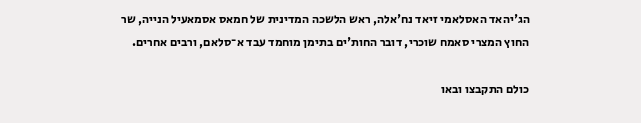הג'יהאד האסלאמי זיאד נח'אלה, ראש הלשכה המדינית של חמאס אסמאעיל הנייה, שר החוץ המצרי סאמח שוכרי, דובר החות'ים בתימן מוחמד עבד א־סלאם, ורבים אחרים.

כולם התקבצו ובאו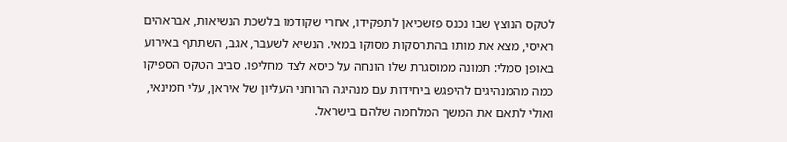לטקס הנוצץ שבו נכנס פזשכיאן לתפקידו, אחרי שקודמו בלשכת הנשיאות, אבראהים ראיסי, מצא את מותו בהתרסקות מסוקו במאי. הנשיא לשעבר, אגב, השתתף באירוע באופן סמלי: תמונה ממוסגרת שלו הונחה על כיסא לצד מחליפו. סביב הטקס הספיקו כמה מהמנהיגים להיפגש ביחידות עם מנהיגה הרוחני העליון של איראן, עלי חמינאי, ואולי לתאם את המשך המלחמה שלהם בישראל.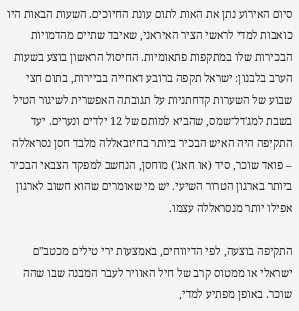סיום האירוע נתן את האות לתום עונת החיוכים. השעות הבאות היו כואבות למדי לראשי הציר האיראני, שאיבד שתיים מהדמויות הבכירות שלו במתקפות פתאומיות. החיסול הראשון בוצע בשעות הערב בלבנון: ישראל תקפה ברובע דאחייה בביירות, בתום חצי שבוע של השערות קדחתניות על תגובתה האפשרית לשיגור הטיל בשבת למג'דל־שמס, שהביא למותם של 12 ילדים ונערים. יעד התקיפה היה האיש הבכיר ביותר בחיזבאללה מלבד חסן נסראללה – פואד שוכר, סיד (או חאג') מוחסן, הנחשב למפקד הצבאי הבכיר ביותר בארגון הטרור השיעי. יש מי שאומרים שהוא חשוב לארגון אפילו יותר מנסראללה עצמו.

התקיפה בוצעה, לפי הדיווחים, באמצעות ירי טילים מכטב"ם ישראלי או ממטוס קרב של חיל האוויר לעבר המבנה שבו שהה שוכר. באופן מפתיע למדי,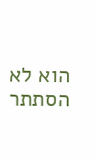הוא לא הסתתר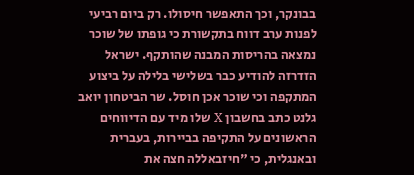בבונקר, וכך התאפשר חיסולו. רק ביום רביעי לפנות ערב דווח בתקשורת כי גופתו של שוכר נמצאה בהריסות המבנה שהותקף. ישראל הזדרזה להודיע כבר בשלישי בלילה על ביצוע המתקפה וכי שוכר אכן חוסל. שר הביטחון יואב גלנט כתב בחשבון X שלו מיד עם הדיווחים הראשונים על התקיפה בביירות, בעברית ובאנגלית, כי "חיזבאללה חצה את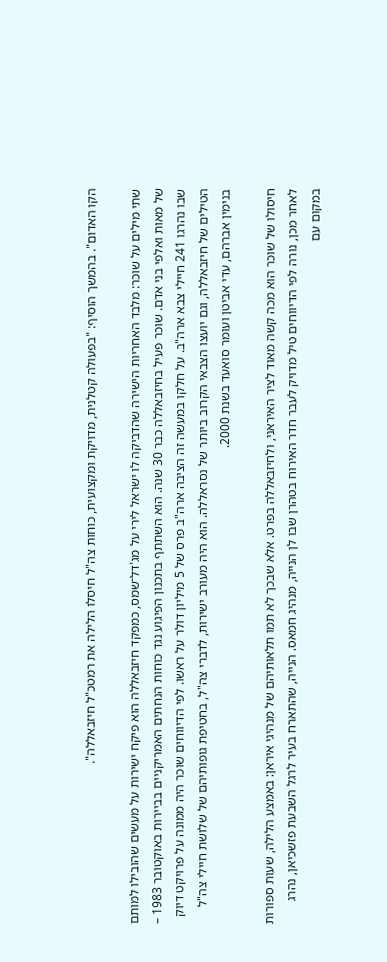הקו האדום". בהמשך הוסיף: "בפעולה קטלנית, מדויקת ומקצועית, כוחות צה"ל חיסלו הלילה את רמטכ"ל חיזבאללה".

שתי מילים על שוכר: מלבד האחריות הישירה שהדביקה לו ישראל לירי על מג'דל־שמס, כמפקד חיזבאללה הוא פיקח ישירות על מעשים שהובילו למותם של מאות ואלפי בני אדם. שוכר פעיל בחיזבאללה כבר 30 שנה. הוא השתתף בתכנון הפיגוע נגד כוחות הנחתים האמריקניים בביירות באוקטובר 1983 – שבו נהרגו 241 חיילי צבא ארה"ב. על חלקו במעשה זה הציבה ארה"ב פרס של 5 מיליון דולר על ראשו. לפי הדיווחים שוכר היה ממונה על פרויקט דיוק הטילים של חיזבאללה, וגם יועצו הצבאי הקרוב ביותר של נסראללה. הוא היה מעורב ישירות, לדברי צה"ל, בחטיפת גופותיהם של שלושת חיילי צה"ל בנימין אברהם, עדי אביטן ועומר סואעד בשנת 2000.

חיסולו של שוכר הוא מכה קשה מאוד לציר האיראני, ולחיזבאללה בפרט. אלא שבכך לא תמו תלאותיהם של מנהיגי איראן: באמצע הלילה, שעות ספורות לאחר מכן, נורה לפי הדיווחים טיל מדויק לעבר חדר האירוח בטהרן שבו לן הנייה, מנהיג חמאס. הנייה, שהתארח בעיר לרגל השבעת פזשכיאן, נהרג במקום עם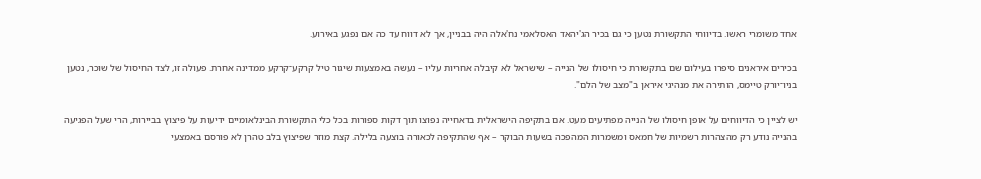אחד משומרי ראשו. בדיווחי התקשורת נטען כי גם בכיר הג'יהאד האסלאמי נח'אלה היה בבניין, אך לא דווח עד כה אם נפגע באירוע.

בכירים איראנים סיפרו בעילום שם בתקשורת כי חיסולו של הנייה – שישראל לא קיבלה אחריות עליו – נעשה באמצעות שיגור טיל קרקע־קרקע ממדינה אחרת. פעולה זו, לצד החיסול של שוכר, נטען בניו־יורק טיימס, הותירה את מנהיגי איראן ב"מצב של הלם".

יש לציין כי הדיווחים על אופן חיסולו של הנייה מפתיעים מעט. אם בתקיפה הישראלית בדאחייה נפוצו תוך דקות ספורות בכל כלי התקשורת הבינלאומיים ידיעות על פיצוץ בביירות, הרי שעל הפגיעה בהנייה נודע רק מהצהרות רשמיות של חמאס ומשמרות המהפכה בשעות הבוקר – אף שהתקיפה לכאורה בוצעה בלילה. קצת מוזר שפיצוץ בלב טהרן לא פורסם באמצעי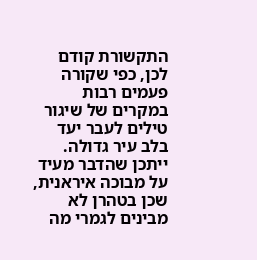התקשורת קודם לכן, כפי שקורה פעמים רבות במקרים של שיגור טילים לעבר יעד בלב עיר גדולה. ייתכן שהדבר מעיד על מבוכה איראנית, שכן בטהרן לא מבינים לגמרי מה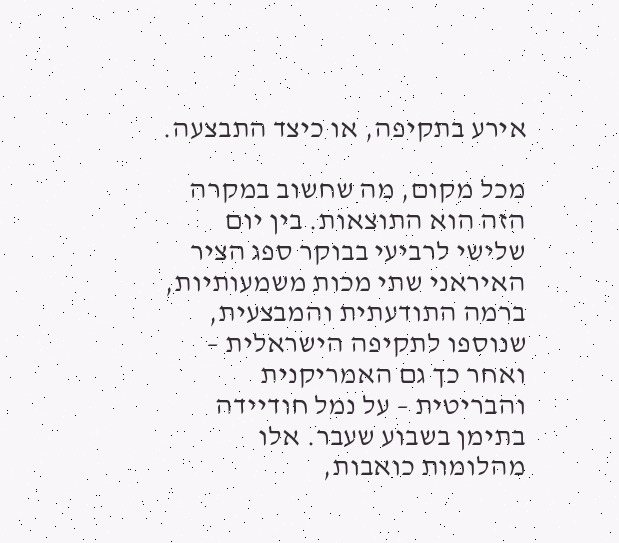אירע בתקיפה, או כיצד התבצעה.

מכל מקום, מה שחשוב במקרה הזה הוא התוצאות. בין יום שלישי לרביעי בבוקר ספג הציר האיראני שתי מכות משמעותיות, ברמה התודעתית והמבצעית, שנוספו לתקיפה הישראלית – ואחר כך גם האמריקנית והבריטית – על נמל חודיידה בתימן בשבוע שעבר. אלו מהלומות כואבות,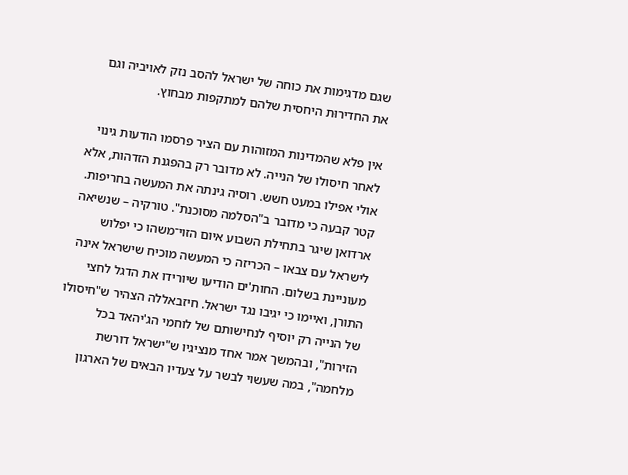שגם מדגימות את כוחה של ישראל להסב נזק לאויביה וגם את החדירוּת היחסית שלהם למתקפות מבחוץ.

אין פלא שהמדינות המזוהות עם הציר פרסמו הודעות גינוי לאחר חיסולו של הנייה. לא מדובר רק בהפגנת הזדהות, אלא אולי אפילו במעט חשש. רוסיה גינתה את המעשה בחריפות. קטר קבעה כי מדובר ב"הסלמה מסוכנת". טורקיה – שנשיאה ארדואן שיגר בתחילת השבוע איום הזוי־משהו כי יפלוש לישראל עם צבאו – הכריזה כי המעשה מוכיח שישראל אינה מעוניינת בשלום. החות'ים הודיעו שיורידו את הדגל לחצי התורן, ואיימו כי יגיבו נגד ישראל. חיזבאללה הצהיר ש"חיסולו של הנייה רק יוסיף לנחישותם של לוחמי הג'יהאד בכל הזירות", ובהמשך אמר אחד מנציגיו ש"ישראל דורשת מלחמה", במה שעשוי לבשר על צעדיו הבאים של הארגון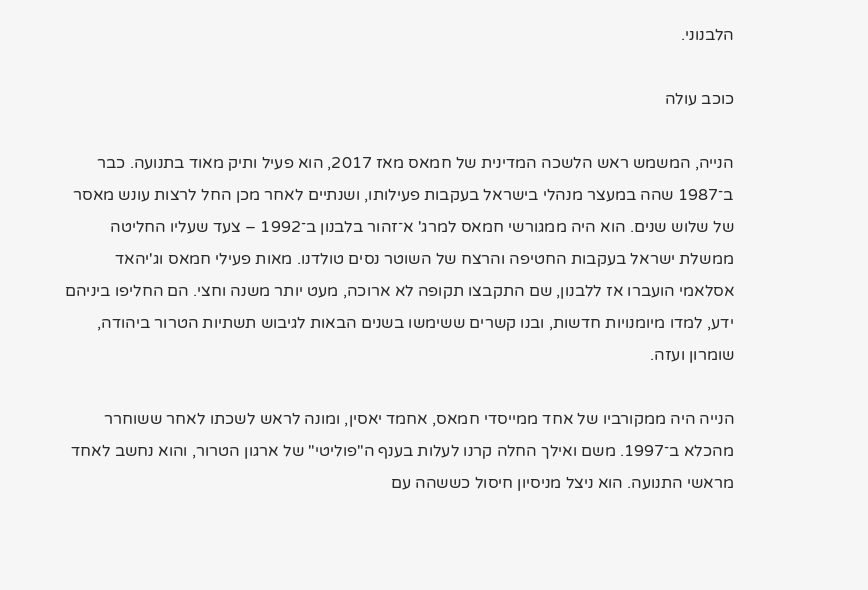הלבנוני.

כוכב עולה

הנייה, המשמש ראש הלשכה המדינית של חמאס מאז 2017, הוא פעיל ותיק מאוד בתנועה. כבר ב־1987 שהה במעצר מנהלי בישראל בעקבות פעילותו, ושנתיים לאחר מכן החל לרצות עונש מאסר של שלוש שנים. הוא היה ממגורשי חמאס למרג' א־זהור בלבנון ב־1992 – צעד שעליו החליטה ממשלת ישראל בעקבות החטיפה והרצח של השוטר נסים טולדנו. מאות פעילי חמאס וג'יהאד אסלאמי הועברו אז ללבנון, שם התקבצו תקופה לא ארוכה, מעט יותר משנה וחצי. הם החליפו ביניהם ידע, למדו מיומנויות חדשות, ובנו קשרים ששימשו בשנים הבאות לגיבוש תשתיות הטרור ביהודה, שומרון ועזה.

הנייה היה ממקורביו של אחד ממייסדי חמאס, אחמד יאסין, ומונה לראש לשכתו לאחר ששוחרר מהכלא ב־1997. משם ואילך החלה קרנו לעלות בענף ה"פוליטי" של ארגון הטרור, והוא נחשב לאחד מראשי התנועה. הוא ניצל מניסיון חיסול כששהה עם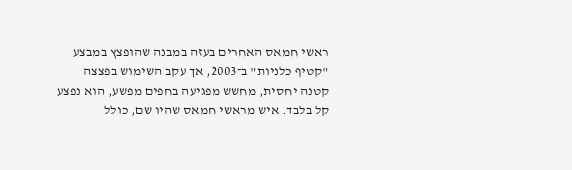ראשי חמאס האחרים בעזה במבנה שהופצץ במבצע "קטיף כלניות" ב־2003, אך עקב השימוש בפצצה קטנה יחסית, מחשש מפגיעה בחפים מפשע, הוא נפצע קל בלבד. איש מראשי חמאס שהיו שם, כולל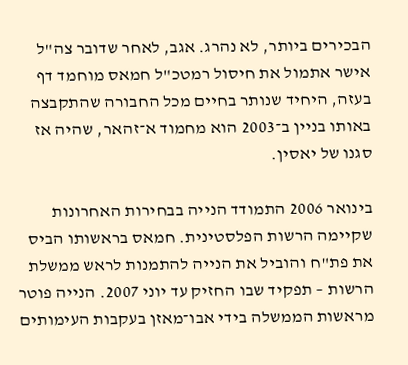הבכירים ביותר, לא נהרג. אגב, לאחר שדובר צה"ל אישר אתמול את חיסול רמטכ"ל חמאס מוחמד דף בעזה, היחיד שנותר בחיים מכל החבורה שהתקבצה באותו בניין ב־2003 הוא מחמוד א־זהאר, שהיה אז סגנו של יאסין.

בינואר 2006 התמודד הנייה בבחירות האחרונות שקיימה הרשות הפלסטינית. חמאס בראשותו הביס את פת"ח והוביל את הנייה להתמנות לראש ממשלת הרשות – תפקיד שבו החזיק עד יוני 2007. הנייה פוטר מראשות הממשלה בידי אבו־מאזן בעקבות העימותים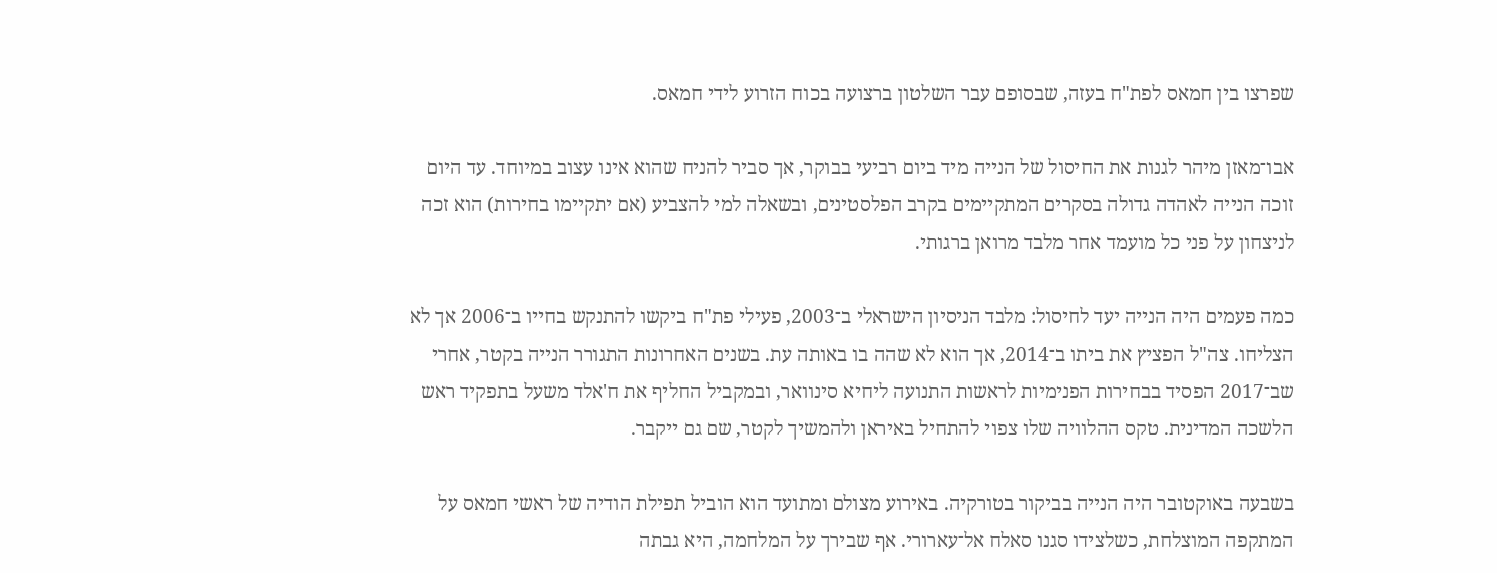שפרצו בין חמאס לפת"ח בעזה, שבסופם עבר השלטון ברצועה בכוח הזרוע לידי חמאס.

אבו־מאזן מיהר לגנות את החיסול של הנייה מיד ביום רביעי בבוקר, אך סביר להניח שהוא אינו עצוב במיוחד. עד היום זוכה הנייה לאהדה גדולה בסקרים המתקיימים בקרב הפלסטינים, ובשאלה למי להצביע (אם יתקיימו בחירות) הוא זכה לניצחון על פני כל מועמד אחר מלבד מרואן ברגותי.

כמה פעמים היה הנייה יעד לחיסול: מלבד הניסיון הישראלי ב־2003, פעילי פת"ח ביקשו להתנקש בחייו ב־2006 אך לא הצליחו. צה"ל הפציץ את ביתו ב־2014, אך הוא לא שהה בו באותה עת. בשנים האחרונות התגורר הנייה בקטר, אחרי שב־2017 הפסיד בבחירות הפנימיות לראשות התנועה ליחיא סינוואר, ובמקביל החליף את ח'אלד משעל בתפקיד ראש הלשכה המדינית. טקס ההלוויה שלו צפוי להתחיל באיראן ולהמשיך לקטר, שם גם ייקבר.

בשבעה באוקטובר היה הנייה בביקור בטורקיה. באירוע מצולם ומתועד הוא הוביל תפילת הודיה של ראשי חמאס על המתקפה המוצלחת, כשלצידו סגנו סאלח אל־עארורי. אף שבירך על המלחמה, היא גבתה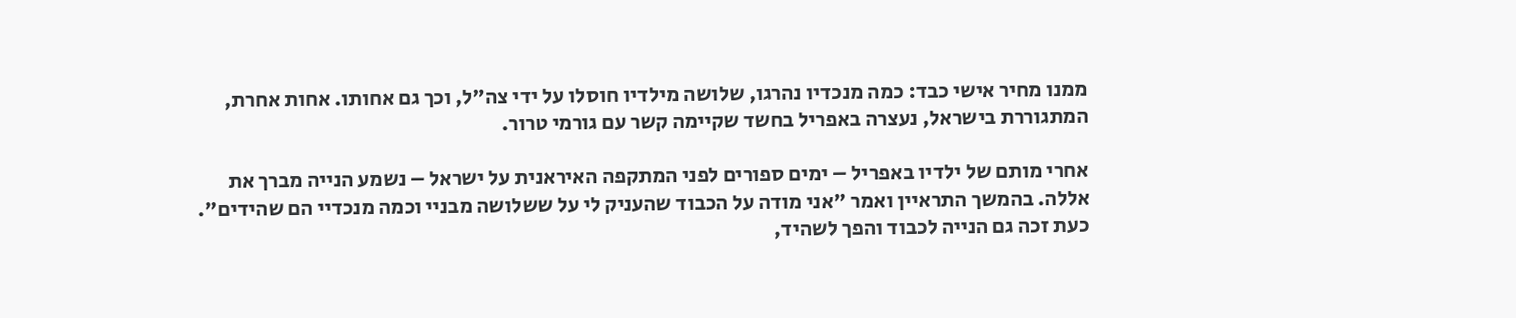ממנו מחיר אישי כבד: כמה מנכדיו נהרגו, שלושה מילדיו חוסלו על ידי צה"ל, וכך גם אחותו. אחות אחרת, המתגוררת בישראל, נעצרה באפריל בחשד שקיימה קשר עם גורמי טרור.

אחרי מותם של ילדיו באפריל – ימים ספורים לפני המתקפה האיראנית על ישראל – נשמע הנייה מברך את אללה. בהמשך התראיין ואמר "אני מודה על הכבוד שהעניק לי על ששלושה מבניי וכמה מנכדיי הם שהידים". כעת זכה גם הנייה לכבוד והפך לשהיד,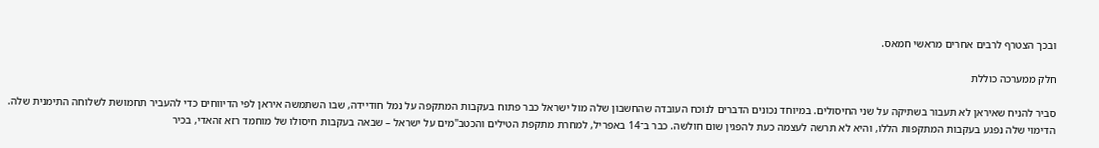ובכך הצטרף לרבים אחרים מראשי חמאס.

חלק ממערכה כוללת

סביר להניח שאיראן לא תעבור בשתיקה על שני החיסולים. במיוחד נכונים הדברים לנוכח העובדה שהחשבון שלה מול ישראל כבר פתוח בעקבות המתקפה על נמל חודיידה, שבו השתמשה איראן לפי הדיווחים כדי להעביר תחמושת לשלוחה התימנית שלה. הדימוי שלה נפגע בעקבות המתקפות הללו, והיא לא תרשה לעצמה כעת להפגין שום חולשה. כבר ב־14 באפריל, למחרת מתקפת הטילים והכטב"מים על ישראל – שבאה בעקבות חיסולו של מוחמד רזא זהאדי, בכיר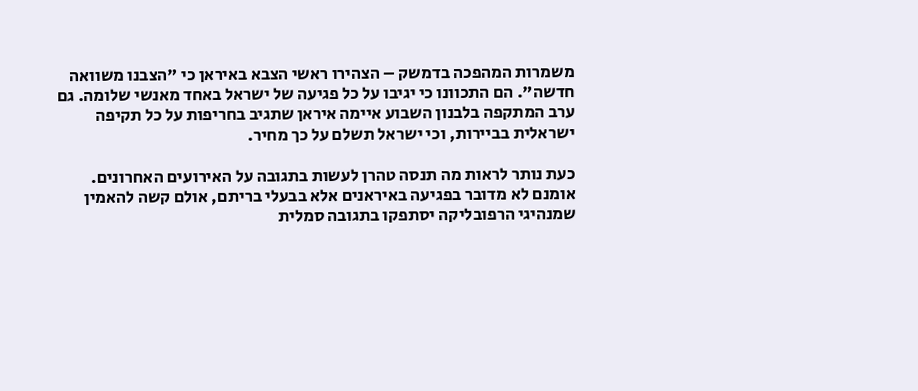משמרות המהפכה בדמשק – הצהירו ראשי הצבא באיראן כי "הצבנו משוואה חדשה". הם התכוונו כי יגיבו על כל פגיעה של ישראל באחד מאנשי שלומה. גם ערב המתקפה בלבנון השבוע איימה איראן שתגיב בחריפות על כל תקיפה ישראלית בביירות, וכי ישראל תשלם על כך מחיר.

כעת נותר לראות מה תנסה טהרן לעשות בתגובה על האירועים האחרונים. אומנם לא מדובר בפגיעה באיראנים אלא בבעלי בריתם, אולם קשה להאמין שמנהיגי הרפובליקה יסתפקו בתגובה סמלית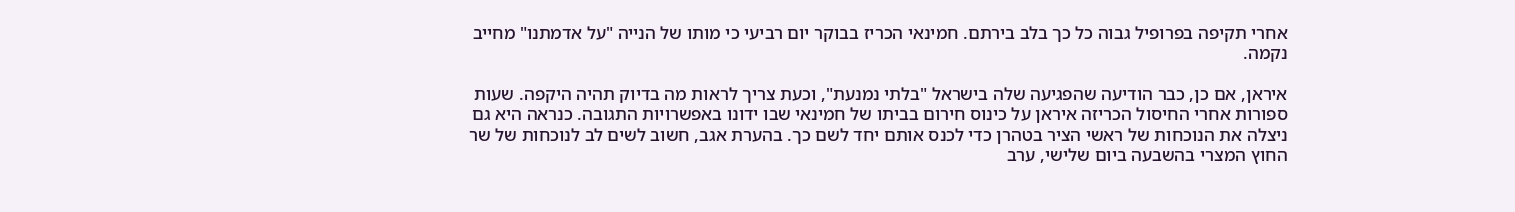אחרי תקיפה בפרופיל גבוה כל כך בלב בירתם. חמינאי הכריז בבוקר יום רביעי כי מותו של הנייה "על אדמתנו" מחייב נקמה.

איראן, אם כן, כבר הודיעה שהפגיעה שלה בישראל "בלתי נמנעת", וכעת צריך לראות מה בדיוק תהיה היקפה. שעות ספורות אחרי החיסול הכריזה איראן על כינוס חירום בביתו של חמינאי שבו ידונו באפשרויות התגובה. כנראה היא גם ניצלה את הנוכחות של ראשי הציר בטהרן כדי לכנס אותם יחד לשם כך. בהערת אגב, חשוב לשים לב לנוכחות של שר החוץ המצרי בהשבעה ביום שלישי, ערב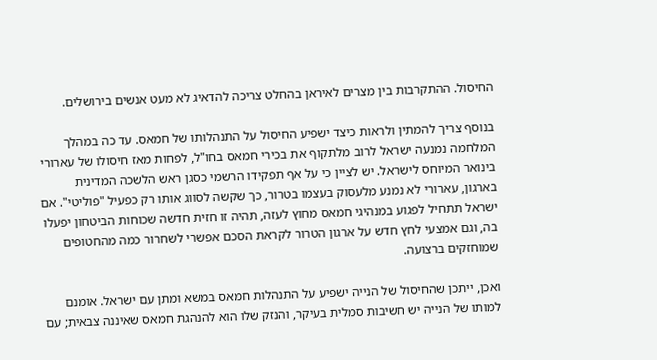החיסול. ההתקרבות בין מצרים לאיראן בהחלט צריכה להדאיג לא מעט אנשים בירושלים.

בנוסף צריך להמתין ולראות כיצד ישפיע החיסול על התנהלותו של חמאס. עד כה במהלך המלחמה נמנעה ישראל לרוב מלתקוף את בכירי חמאס בחו"ל, לפחות מאז חיסולו של עארורי בינואר המיוחס לישראל. יש לציין כי על אף תפקידו הרשמי כסגן ראש הלשכה המדינית בארגון, עארורי לא נמנע מלעסוק בעצמו בטרור, כך שקשה לסווג אותו רק כפעיל "פוליטי". אם ישראל תתחיל לפגוע במנהיגי חמאס מחוץ לעזה, תהיה זו חזית חדשה שכוחות הביטחון יפעלו בה, וגם אמצעי לחץ חדש על ארגון הטרור לקראת הסכם אפשרי לשחרור כמה מהחטופים שמוחזקים ברצועה.

ואכן, ייתכן שהחיסול של הנייה ישפיע על התנהלות חמאס במשא ומתן עם ישראל. אומנם למותו של הנייה יש חשיבות סמלית בעיקר, והנזק שלו הוא להנהגת חמאס שאיננה צבאית; עם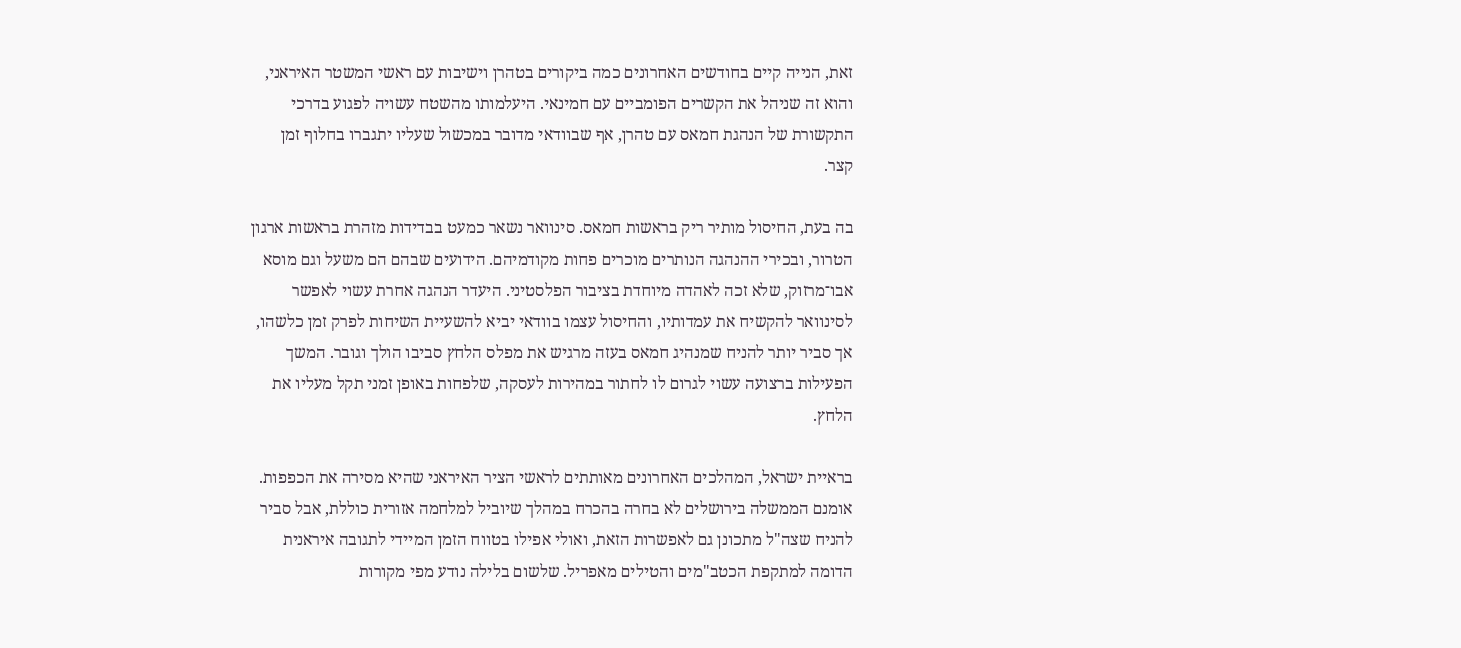זאת, הנייה קיים בחודשים האחרונים כמה ביקורים בטהרן וישיבות עם ראשי המשטר האיראני, והוא זה שניהל את הקשרים הפומביים עם חמינאי. היעלמותו מהשטח עשויה לפגוע בדרכי התקשורת של הנהגת חמאס עם טהרן, אף שבוודאי מדובר במכשול שעליו יתגברו בחלוף זמן קצר.

בה בעת, החיסול מותיר ריק בראשות חמאס. סינוואר נשאר כמעט בבדידות מזהרת בראשות ארגון הטרור, ובכירי ההנהגה הנותרים מוכרים פחות מקודמיהם. הידועים שבהם הם משעל וגם מוסא אבו־מרזוק, שלא זכה לאהדה מיוחדת בציבור הפלסטיני. היעדר הנהגה אחרת עשוי לאפשר לסינוואר להקשיח את עמדותיו, והחיסול עצמו בוודאי יביא להשעיית השיחות לפרק זמן כלשהו, אך סביר יותר להניח שמנהיג חמאס בעזה מרגיש את מפלס הלחץ סביבו הולך וגובר. המשך הפעילות ברצועה עשוי לגרום לו לחתור במהירות לעסקה, שלפחות באופן זמני תקל מעליו את הלחץ.

בראיית ישראל, המהלכים האחרונים מאותתים לראשי הציר האיראני שהיא מסירה את הכפפות. אומנם הממשלה בירושלים לא בחרה בהכרח במהלך שיוביל למלחמה אזורית כוללת, אבל סביר להניח שצה"ל מתכונן גם לאפשרות הזאת, ואולי אפילו בטווח הזמן המיידי לתגובה איראנית הדומה למתקפת הכטב"מים והטילים מאפריל. שלשום בלילה נודע מפי מקורות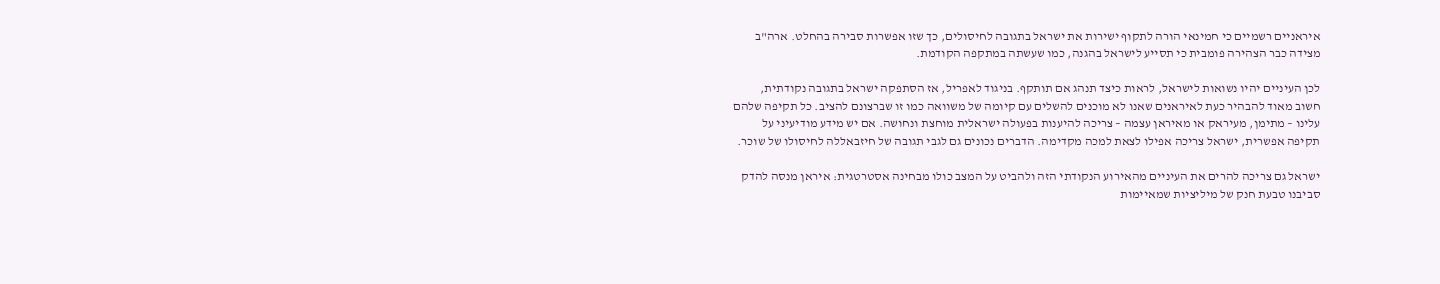איראניים רשמיים כי חמינאי הורה לתקוף ישירות את ישראל בתגובה לחיסולים, כך שזו אפשרות סבירה בהחלט. ארה"ב מצידה כבר הצהירה פומבית כי תסייע לישראל בהגנה, כמו שעשתה במתקפה הקודמת.

לכן העיניים יהיו נשואות לישראל, לראות כיצד תנהג אם תותקף. בניגוד לאפריל, אז הסתפקה ישראל בתגובה נקודתית, חשוב מאוד להבהיר כעת לאיראנים שאנו לא מוכנים להשלים עם קיומה של משוואה כמו זו שברצונם להציב. כל תקיפה שלהם עלינו – מתימן, מעיראק או מאיראן עצמה – צריכה להיענות בפעולה ישראלית מוחצת ונחושה. אם יש מידע מודיעיני על תקיפה אפשרית, ישראל צריכה אפילו לצאת למכה מקדימה. הדברים נכונים גם לגבי תגובה של חיזבאללה לחיסולו של שוכר.

ישראל גם צריכה להרים את העיניים מהאירוע הנקודתי הזה ולהביט על המצב כולו מבחינה אסטרטגית: איראן מנסה להדק סביבנו טבעת חנק של מיליציות שמאיימות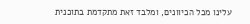עלינו מכל הכיוונים, ומלבד זאת מתקדמת בתוכנית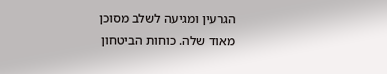הגרעין ומגיעה לשלב מסוכן מאוד שלה. כוחות הביטחון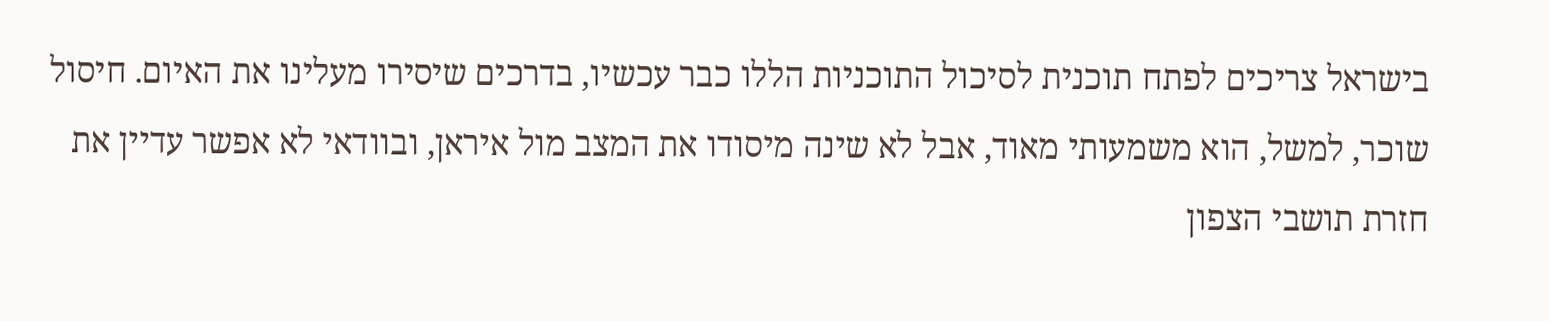בישראל צריכים לפתח תוכנית לסיכול התוכניות הללו כבר עכשיו, בדרכים שיסירו מעלינו את האיום. חיסול שוכר, למשל, הוא משמעותי מאוד, אבל לא שינה מיסודו את המצב מול איראן, ובוודאי לא אפשר עדיין את חזרת תושבי הצפון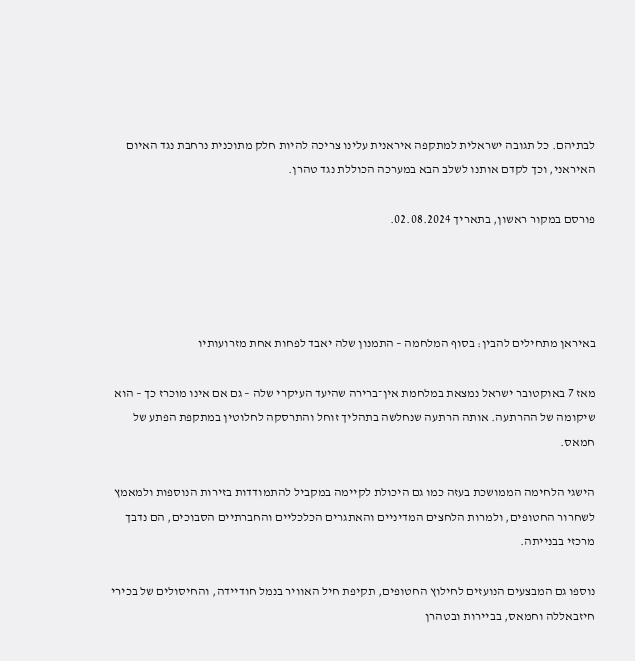לבתיהם. כל תגובה ישראלית למתקפה איראנית עלינו צריכה להיות חלק מתוכנית נרחבת נגד האיום האיראני, וכך לקדם אותנו לשלב הבא במערכה הכוללת נגד טהרן.

פורסם במקור ראשון, בתאריך 02.08.2024.




באיראן מתחילים להבין: בסוף המלחמה – התמנון שלה יאבד לפחות אחת מזרועותיו

מאז 7 באוקטובר ישראל נמצאת במלחמת אין־ברירה שהיעד העיקרי שלה – גם אם אינו מוכרז כך – הוא שיקומה של ההרתעה. אותה הרתעה שנחלשה בתהליך זוחל והתרסקה לחלוטין במתקפת הפתע של חמאס.

הישגי הלחימה הממושכת בעזה כמו גם היכולת לקיימה במקביל להתמודדות בזירות הנוספות ולמאמץ לשחרור החטופים, ולמרות הלחצים המדיניים והאתגרים הכלכליים והחברתיים הסבוכים, הם נדבך מרכזי בבנייתה.

נוספו גם המבצעים הנועזים לחילוץ החטופים, תקיפת חיל האוויר בנמל חודיידה, והחיסולים של בכירי חיזבאללה וחמאס, בביירות ובטהרן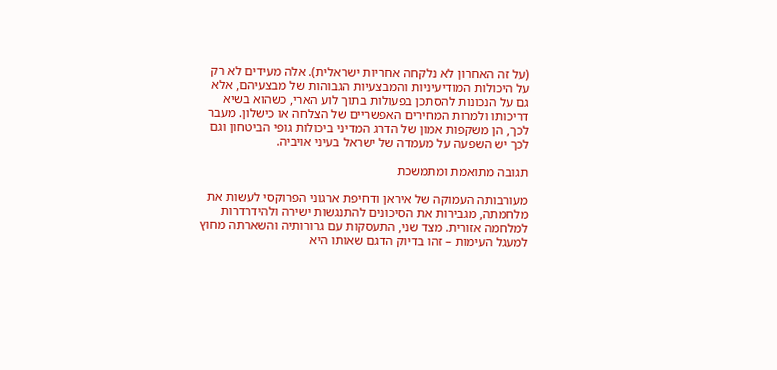(על זה האחרון לא נלקחה אחריות ישראלית). אלה מעידים לא רק על היכולות המודיעיניות והמבצעיות הגבוהות של מבצעיהם, אלא גם על הנכונות להסתכן בפעולות בתוך לוע הארי, כשהוא בשיא דריכותו ולמרות המחירים האפשריים של הצלחה או כישלון. מעבר לכך, הן משקפות אמון של הדרג המדיני ביכולות גופי הביטחון וגם לכך יש השפעה על מעמדה של ישראל בעיני אויביה.

תגובה מתואמת ומתמשכת

מעורבותה העמוקה של איראן ודחיפת ארגוני הפרוקסי לעשות את מלחמתה, מגבירות את הסיכונים להתנגשות ישירה ולהידרדרות למלחמה אזורית. מצד שני, התעסקות עם גרורותיה והשארתה מחוץ למעגל העימות – זהו בדיוק הדגם שאותו היא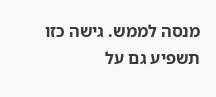מנסה לממש. גישה כזו תשפיע גם על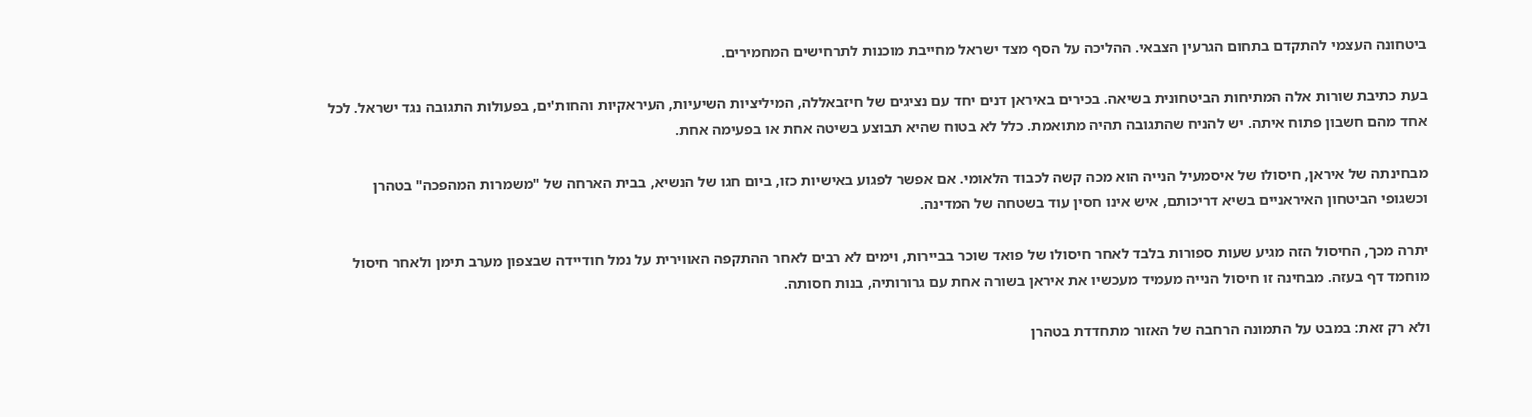ביטחונה העצמי להתקדם בתחום הגרעין הצבאי. ההליכה על הסף מצד ישראל מחייבת מוכנות לתרחישים המחמירים.

בעת כתיבת שורות אלה המתיחות הביטחונית בשיאה. בכירים באיראן דנים יחד עם נציגים של חיזבאללה, המיליציות השיעיות, העיראקיות והחות'ים, בפעולות התגובה נגד ישראל. לכל אחד מהם חשבון פתוח איתה. יש להניח שהתגובה תהיה מתואמת. כלל לא בטוח שהיא תבוצע בשיטה אחת או בפעימה אחת.

מבחינתה של איראן, חיסולו של איסמעיל הנייה הוא מכה קשה לכבוד הלאומי. אם אפשר לפגוע באישיות כזו, ביום חגו של הנשיא, בבית הארחה של "משמרות המהפכה" בטהרן וכשגופי הביטחון האיראניים בשיא דריכותם, איש אינו חסין עוד בשטחה של המדינה.

יתרה מכך, החיסול הזה מגיע שעות ספורות בלבד לאחר חיסולו של פואד שוכר בביירות, וימים לא רבים לאחר ההתקפה האווירית על נמל חודיידה שבצפון מערב תימן ולאחר חיסול מוחמד דף בעזה. מבחינה זו חיסול הנייה מעמיד מעכשיו את איראן בשורה אחת עם גרורותיה, בנות חסותה.

ולא רק זאת: במבט על התמונה הרחבה של האזור מתחדדת בטהרן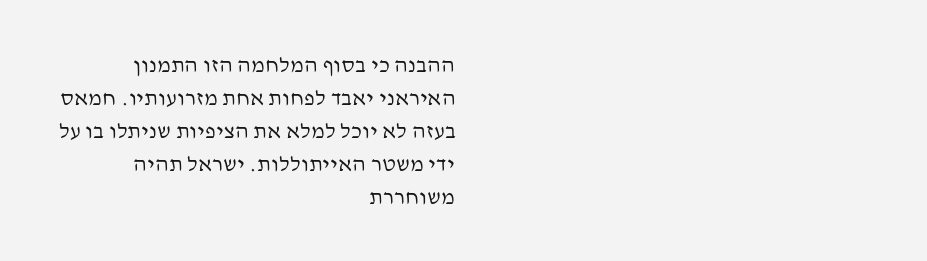ההבנה כי בסוף המלחמה הזו התמנון האיראני יאבד לפחות אחת מזרועותיו. חמאס בעזה לא יוכל למלא את הציפיות שניתלו בו על ידי משטר האייתוללות. ישראל תהיה משוחררת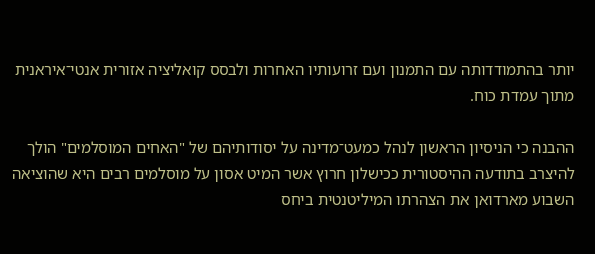יותר בהתמודדותה עם התמנון ועם זרועותיו האחרות ולבסס קואליציה אזורית אנטי־איראנית מתוך עמדת כוח.

ההבנה כי הניסיון הראשון לנהל כמעט־מדינה על יסודותיהם של "האחים המוסלמים" הולך להיצרב בתודעה ההיסטורית ככישלון חרוץ אשר המיט אסון על מוסלמים רבים היא שהוציאה השבוע מארדואן את הצהרתו המיליטנטית ביחס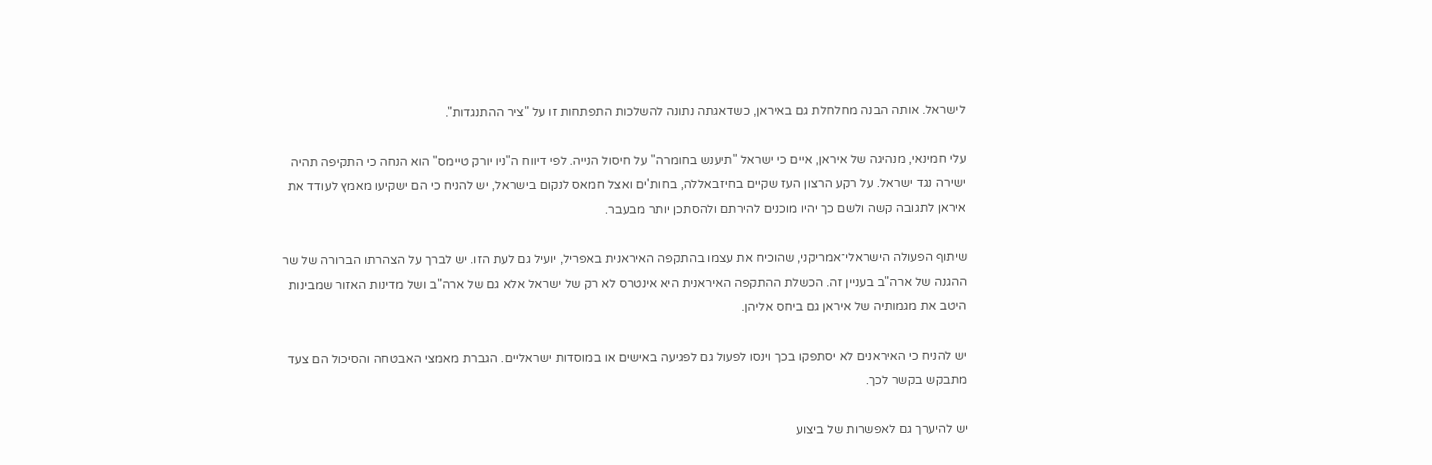לישראל. אותה הבנה מחלחלת גם באיראן, כשדאגתה נתונה להשלכות התפתחות זו על "ציר ההתנגדות".

עלי חמינאי, מנהיגה של איראן, איים כי ישראל "תיענש בחומרה" על חיסול הנייה. לפי דיווח ה"ניו יורק טיימס" הוא הנחה כי התקיפה תהיה ישירה נגד ישראל. על רקע הרצון העז שקיים בחיזבאללה, בחות'ים ואצל חמאס לנקום בישראל, יש להניח כי הם ישקיעו מאמץ לעודד את איראן לתגובה קשה ולשם כך יהיו מוכנים להירתם ולהסתכן יותר מבעבר.

שיתוף הפעולה הישראלי־אמריקני, שהוכיח את עצמו בהתקפה האיראנית באפריל, יועיל גם לעת הזו. יש לברך על הצהרתו הברורה של שר ההגנה של ארה"ב בעניין זה. הכשלת ההתקפה האיראנית היא אינטרס לא רק של ישראל אלא גם של ארה"ב ושל מדינות האזור שמבינות היטב את מגמותיה של איראן גם ביחס אליהן.

יש להניח כי האיראנים לא יסתפקו בכך וינסו לפעול גם לפגיעה באישים או במוסדות ישראליים. הגברת מאמצי האבטחה והסיכול הם צעד מתבקש בקשר לכך.

יש להיערך גם לאפשרות של ביצוע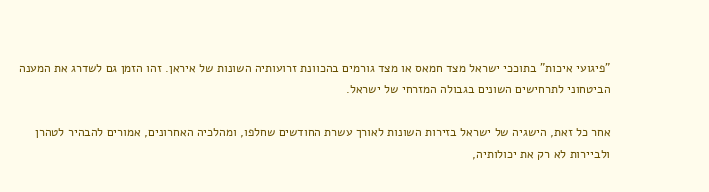"פיגועי איכות" בתוככי ישראל מצד חמאס או מצד גורמים בהכוונת זרועותיה השונות של איראן. זהו הזמן גם לשדרג את המענה הביטחוני לתרחישים השונים בגבולה המזרחי של ישראל.

אחר כל זאת, הישגיה של ישראל בזירות השונות לאורך עשרת החודשים שחלפו, ומהלכיה האחרונים, אמורים להבהיר לטהרן ולביירות לא רק את יכולותיה,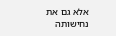אלא גם את נחישותה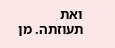ואת תעוזתה. מן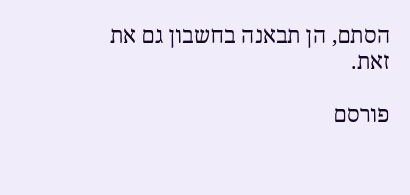הסתם, הן תבאנה בחשבון גם את זאת.

פורסם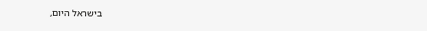בישראל היום,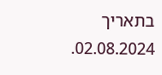בתאריך 02.08.2024.